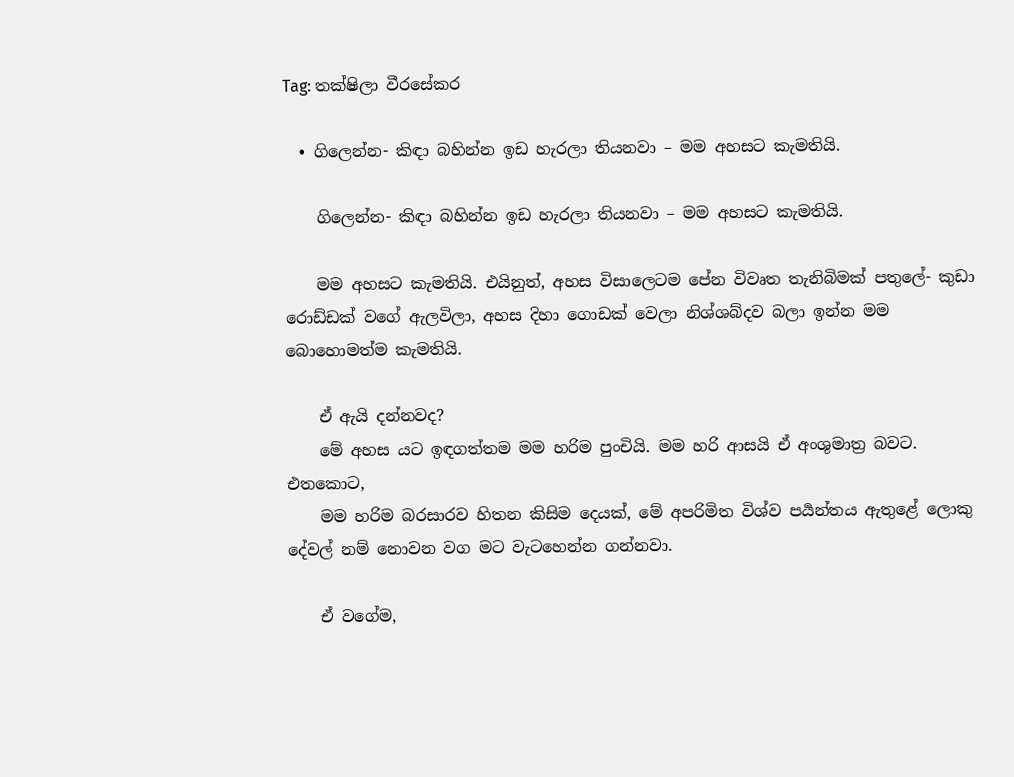Tag: තක්ෂිලා වීරසේකර

  • ගිලෙන්න- කිඳා බහින්න ඉඩ හැරලා තියනවා – මම අහසට කැමතියි.

    ගිලෙන්න- කිඳා බහින්න ඉඩ හැරලා තියනවා – මම අහසට කැමතියි.

    මම අහසට කැමතියි. එයිනුත්, අහස විසාලෙටම පේන විවෘත තැනිබිමක් පතුලේ- කුඩා රොඩ්ඩක් වගේ ඇලවිලා, අහස දිහා ගොඩක් වෙලා නිශ්ශබ්දව බලා ඉන්න මම බොහොමත්ම කැමතියි.

    ඒ ඇයි දන්නවද?
    මේ අහස යට ඉඳගත්තම මම හරිම පුංචියි. මම හරි ආසයි ඒ අංශුමාත්‍ර බවට. එතකොට,
    මම හරිම බරසාරව හිතන කිසිම දෙයක්, මේ අපරිමිත විශ්ව පර්‍යන්තය ඇතුළේ ලොකු දේවල් නම් නොවන වග මට වැටහෙන්න ගන්නවා.

    ඒ වගේම,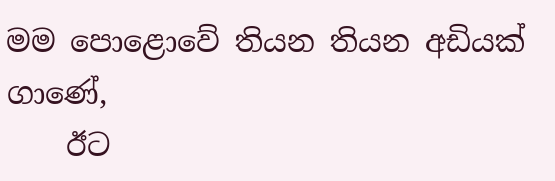මම පොළොවේ තියන තියන අඩියක් ගාණේ,
    ඊට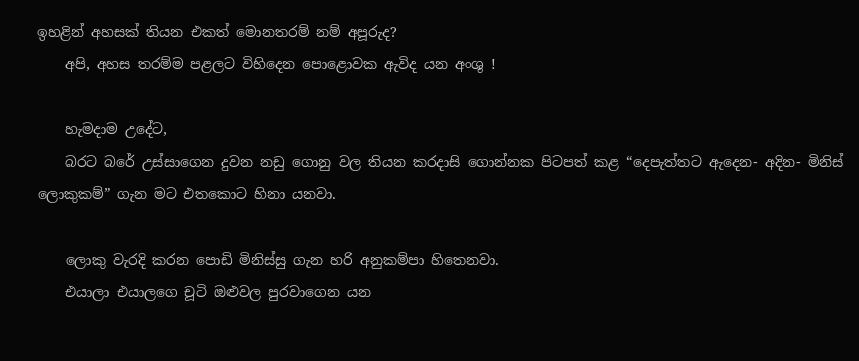ඉහළින් අහසක් තියන එකත් මොනතරම් නම් අපූරුද?
    අපි, අහස තරම්ම පළලට විහිදෙන පොළොවක ඇවිද යන අංශු !

    හැමදාම උදේට,
    බරට බරේ උස්සාගෙන දුවන නඩු ගොනු වල තියන කරදාසි ගොන්නක පිටපත් කළ “දෙපැත්තට ඇදෙන- අදින- මිනිස් ලොකුකම්” ගැන මට එතකොට හිනා යනවා.

    ලොකු වැරදි කරන පොඩි මිනිස්සු ගැන හරි අනුකම්පා හිතෙනවා.
    එයාලා එයාලගෙ චූටි ඔළුවල පුරවාගෙන යන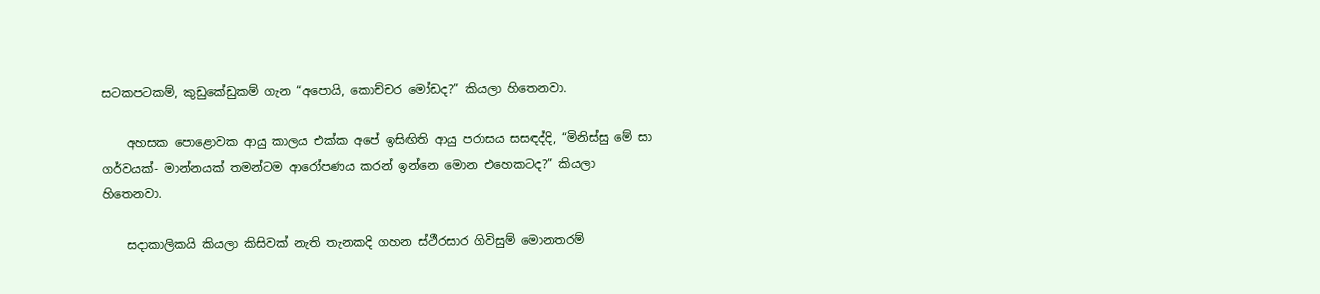සටකපටකම්, කුඩුකේඩුකම් ගැන “අපොයි, කොච්චර මෝඩද?” කියලා හිතෙනවා.

    අහසක පොළොවක ආයු කාලය එක්ක අපේ ඉසිඟිති ආයු පරාසය සසඳද්දි, “මිනිස්සු මේ සා ගර්වයක්- මාන්නයක් තමන්ටම ආරෝපණය කරන් ඉන්නෙ මොන එහෙකටද?” කියලා හිතෙනවා.

    සදාකාලිකයි කියලා කිසිවක් නැති තැනකදි ගහන ස්ථීරසාර ගිවිසුම් මොනතරම්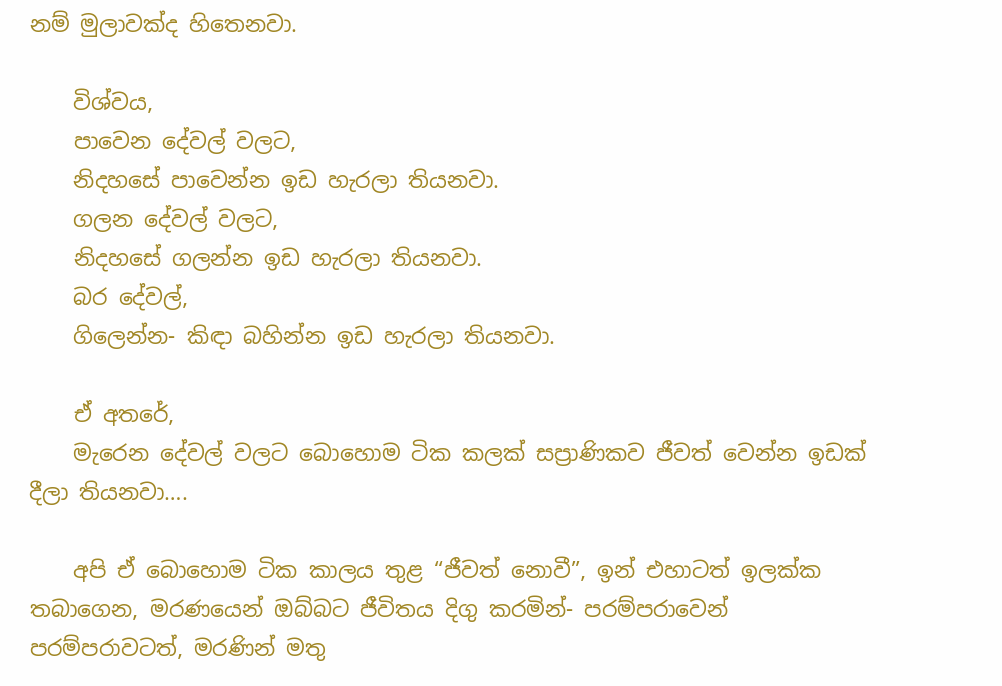නම් මුලාවක්ද හිතෙනවා.

    විශ්වය,
    පාවෙන දේවල් වලට,
    නිදහසේ පාවෙන්න ඉඩ හැරලා තියනවා.
    ගලන දේවල් වලට,
    නිදහසේ ගලන්න ඉඩ හැරලා තියනවා.
    බර දේවල්,
    ගිලෙන්න- කිඳා බහින්න ඉඩ හැරලා තියනවා.

    ඒ අතරේ,
    මැරෙන දේවල් වලට බොහොම ටික කලක් සප්‍රාණිකව ජීවත් වෙන්න ඉඩක් දීලා තියනවා….

    අපි ඒ බොහොම ටික කාලය තුළ “ජීවත් නොවී”, ඉන් එහාටත් ඉලක්ක තබාගෙන, මරණයෙන් ඔබ්බට ජීවිතය දිගු කරමින්- පරම්පරාවෙන් පරම්පරාවටත්, මරණින් මතු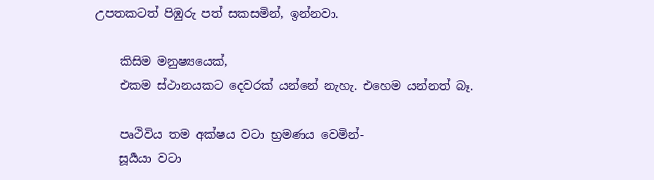උපතකටත් පිඹුරු පත් සකසමින්, ඉන්නවා.

    කිසිම මනුෂ්‍යයෙක්,
    එකම ස්ථානයකට දෙවරක් යන්නේ නැහැ. එහෙම යන්නත් බෑ.

    පෘථිවිය තම අක්ෂය වටා භ්‍රමණය වෙමින්-
    සූර්‍යයා වටා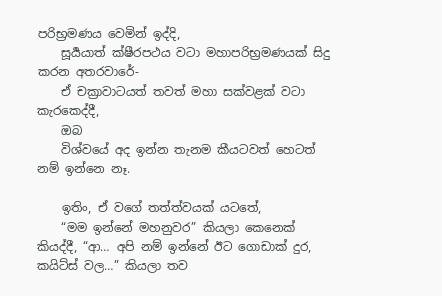පරිභ්‍රමණය වෙමින් ඉද්දි,
    සූර්‍යයාත් ක්ෂීරපථය වටා මහාපරිභ්‍රමණයක් සිදු කරන අතරවාරේ-
    ඒ චක්‍රාවාටයත් තවත් මහා සක්වළක් වටා කැරකෙද්දී,
    ඔබ
    විශ්වයේ අද ඉන්න තැනම කීයටවත් හෙටත් නම් ඉන්නෙ නෑ.

    ඉතිං, ඒ වගේ තත්ත්වයක් යටතේ,
    “මම ඉන්නේ මහනුවර” කියලා කෙනෙක් කියද්දී, “ආ… අපි නම් ඉන්නේ ඊට ගොඩාක් දුර, කයිට්ස් වල…” කියලා තව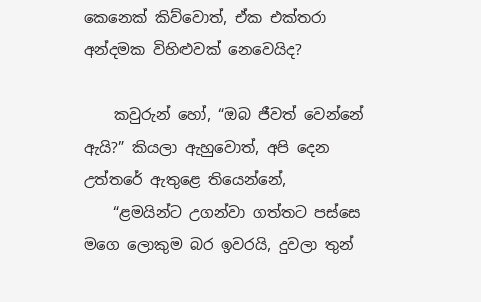කෙනෙක් කිව්වොත්, ඒක එක්තරා අන්දමක විහිළුවක් නෙවෙයිද?

    කවුරුන් හෝ, “ඔබ ජීවත් වෙන්නේ ඇයි?” කියලා ඇහුවොත්, අපි දෙන උත්තරේ ඇතුළෙ තියෙන්නේ,
    “ළමයින්ට උගන්වා ගත්තට පස්සෙ මගෙ ලොකුම බර ඉවරයි, දුවලා තුන්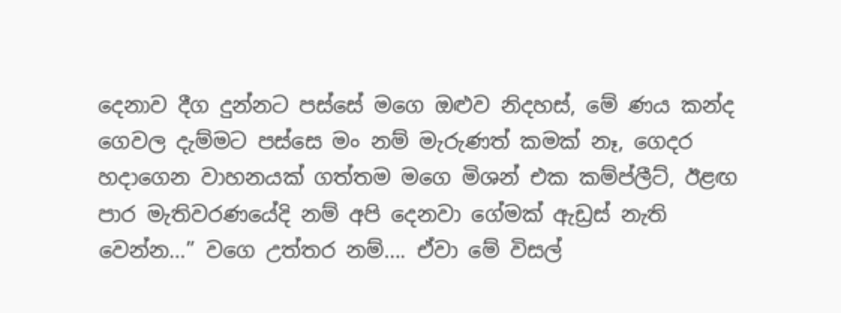දෙනාව දීග දුන්නට පස්සේ මගෙ ඔළුව නිදහස්, මේ ණය කන්ද ගෙවල දැම්මට පස්සෙ මං නම් මැරුණත් කමක් නෑ, ගෙදර හදාගෙන වාහනයක් ගත්තම මගෙ මිශන් එක කම්ප්ලීට්, ඊළඟ පාර මැතිවරණයේදි නම් අපි දෙනවා ගේමක් ඇඩ්‍රස් නැති වෙන්න…” වගෙ උත්තර නම්…. ඒවා මේ විසල්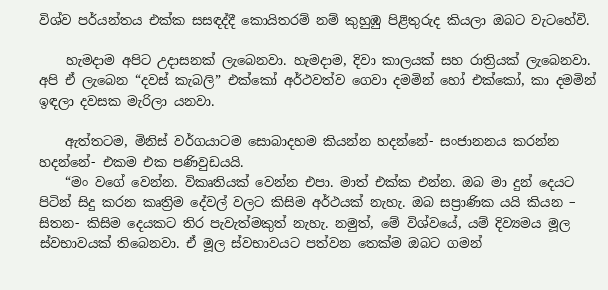විශ්ව පර්යන්තය එක්ක සසඳද්දී කොයිතරම් නම් කුහුඹු පිළිතුරුද කියලා ඔබට වැටහේවි.

    හැමදාම අපිට උදාසනක් ලැබෙනවා. හැමදාම, දිවා කාලයක් සහ රාත්‍රියක් ලැබෙනවා. අපි ඒ ලැබෙන “දවස් කැබලි” එක්කෝ අර්ථවත්ව ගෙවා දමමින් හෝ එක්කෝ, කා දමමින් ඉඳලා දවසක මැරිලා යනවා.

    ඇත්තටම, මිනිස් වර්ගයාටම සොබාදහම කියන්න හදන්නේ- සංජානනය කරන්න හදන්නේ- එකම එක පණිවුඩයයි.
    “මං වගේ වෙන්න. විකෘතියක් වෙන්න එපා. මාත් එක්ක එන්න. ඔබ මා දුන් දෙයට පිටින් සිදු කරන කෘත්‍රිම දේවල් වලට කිසිම අර්ථයක් නැහැ. ඔබ සප්‍රාණික යයි කියන – සිතන- කිසිම දෙයකට තිර පැවැත්මකුත් නැහැ. නමුත්, මේ විශ්වයේ, යම් දිව්‍යමය මූල ස්වභාවයක් තිබෙනවා. ඒ මූල ස්වභාවයට පත්වන තෙක්ම ඔබට ගමන්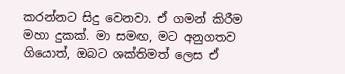කරන්නට සිදු වෙනවා. ඒ ගමන් කිරීම මහා දුකක්. මා සමඟ, මට අනුගතව ගියොත්, ඔබට ශක්තිමත් ලෙස ඒ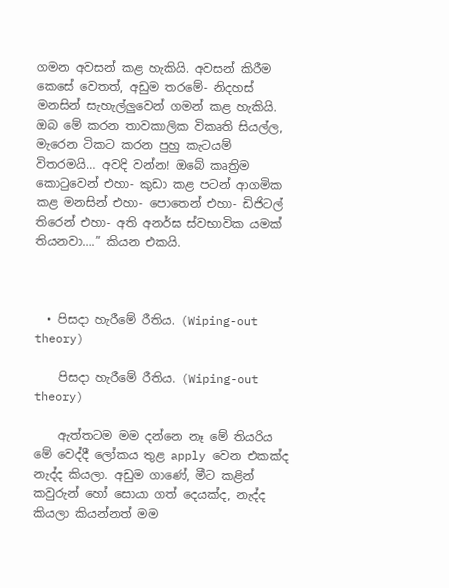ගමන අවසන් කළ හැකියි. අවසන් කිරීම කෙසේ වෙතත්, අඩුම තරමේ- නිදහස් මනසින් සැහැල්ලුවෙන් ගමන් කළ හැකියි. ඔබ මේ කරන තාවකාලික විකෘති සියල්ල, මැරෙන ටිකට කරන පුහු කැටයම් විතරමයි… අවදි වන්න! ඔබේ කෘත්‍රිම කොටුවෙන් එහා- කුඩා කළ පටන් ආගමික කළ මනසින් එහා- පොතෙන් එහා- ඩිජිටල් තිරෙන් එහා- අති අනර්ඝ ස්වභාවික යමක් තියනවා….” කියන එකයි.



  • පිසදා හැරීමේ රීතිය. (Wiping-out theory)

    පිසදා හැරීමේ රීතිය. (Wiping-out theory)

    ඇත්තටම මම දන්නෙ නෑ මේ තියරිය මේ වෙද්දී ලෝකය තුළ apply වෙන එකක්ද නැද්ද කියලා. අඩුම ගාණේ, මීට කළින් කවුරුන් හෝ සොයා ගත් දෙයක්ද, නැද්ද කියලා කියන්නත් මම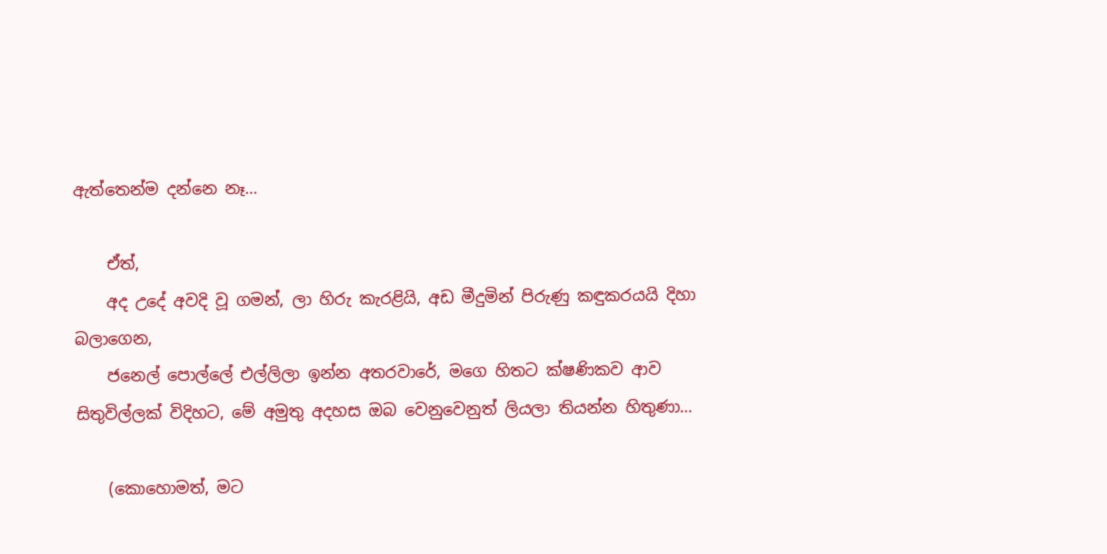ඇත්තෙන්ම දන්නෙ නෑ…

    ඒත්,
    අද උදේ අවදි වූ ගමන්, ලා හිරු කැරළියි, අඩ මීදුමින් පිරුණු කඳුකරයයි දිහා බලාගෙන,
    ජනෙල් පොල්ලේ එල්ලිලා ඉන්න අතරවාරේ, මගෙ හිතට ක්ෂණිකව ආව සිතුවිල්ලක් විදිහට, මේ අමුතු අදහස ඔබ වෙනුවෙනුත් ලියලා තියන්න හිතුණා…

    (කොහොමත්, මට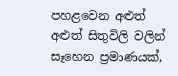පහළවෙන අළුත් අළුත් සිතුවිලි වලින් සෑහෙන ප්‍රමාණයක්,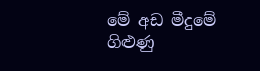මේ අඩ මීදුමේ ගිළුණු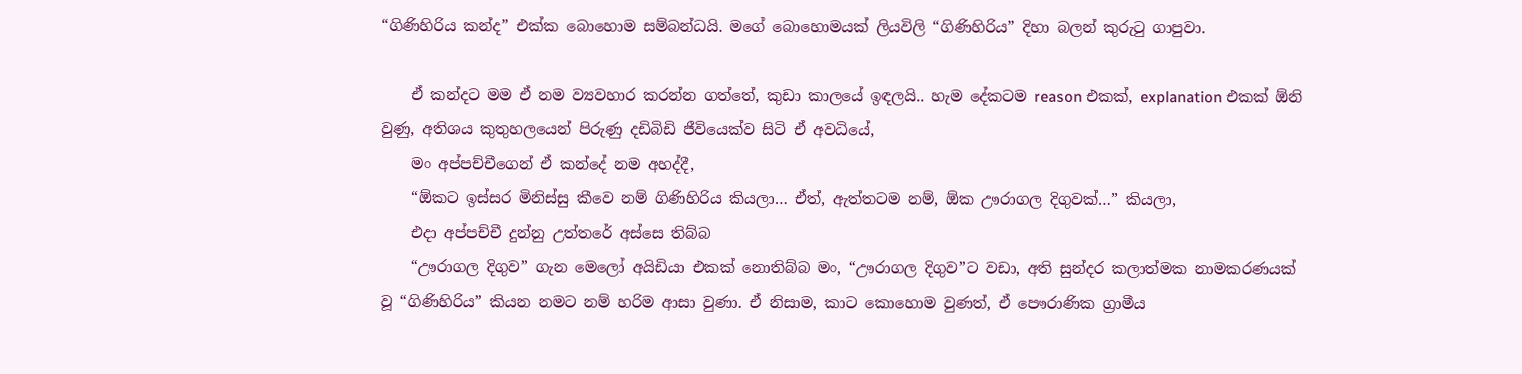“ගිණිහිරිය කන්ද” එක්ක බොහොම සම්බන්ධයි. මගේ බොහොමයක් ලියවිලි “ගිණිහිරිය” දිහා බලන් කුරුටු ගාපුවා.

    ඒ කන්දට මම ඒ නම ව්‍යවහාර කරන්න ගත්තේ, කුඩා කාලයේ ඉඳලයි.. හැම දේකටම reason එකක්, explanation එකක් ඕනි වුණු, අතිශය කුතුහලයෙන් පිරුණු දඩිබිඩි ජීවියෙක්ව සිටි ඒ අවධියේ,
    මං අප්පච්චීගෙන් ඒ කන්දේ නම අහද්දී,
    “ඕකට ඉස්සර මිනිස්සු කීවෙ නම් ගිණිහිරිය කියලා… ඒත්, ඇත්තටම නම්, ඕක ඌරාගල දිගුවක්…” කියලා,
    එදා අප්පච්චී දුන්නු උත්තරේ අස්සෙ තිබ්බ
    “ඌරාගල දිගුව” ගැන මෙලෝ අයිඩියා එකක් නොතිබ්බ මං, “ඌරාගල දිගුව”ට වඩා, අති සුන්දර කලාත්මක නාමකරණයක් වූ “ගිණිහිරිය” කියන නමට නම් හරිම ආසා වුණා. ඒ නිසාම, කාට කොහොම වුණත්, ඒ පෞරාණික ග්‍රාමීය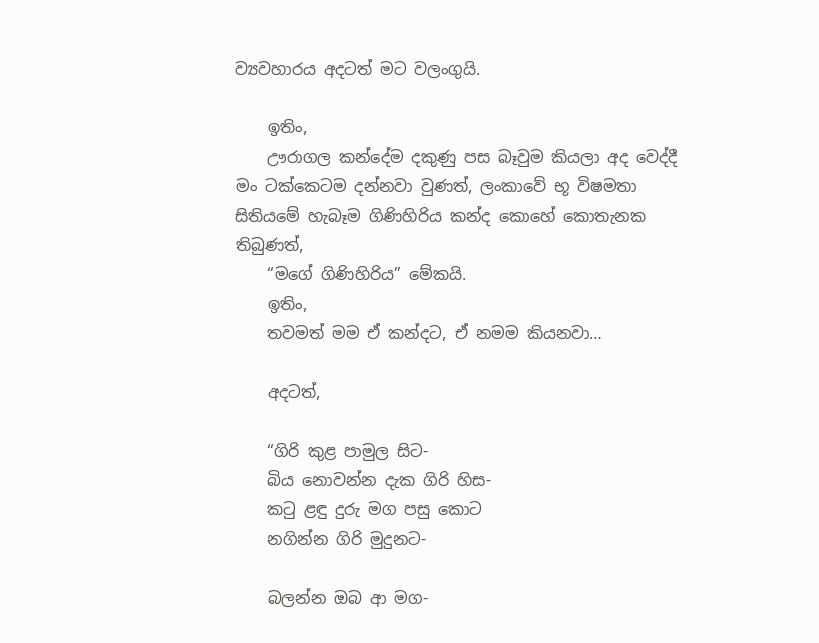ව්‍යවහාරය අදටත් මට වලංගුයි.

    ඉතිං,
    ඌරාගල කන්දේම දකුණු පස බෑවුම කියලා අද වෙද්දී මං ටක්කෙටම දන්නවා වුණත්, ලංකාවේ භූ විෂමතා සිතියමේ හැබෑම ගිණිහිරිය කන්ද කොහේ කොතැනක තිබුණත්,
    “මගේ ගිණිහිරිය” මේකයි.
    ඉතිං,
    තවමත් මම ඒ කන්දට, ඒ නමම කියනවා…

    අදටත්,

    “ගිරි කුළ පාමුල සිට-
    බිය නොවන්න දැක ගිරි හිස-
    කටු ළඳු දුරු මග පසු කොට
    නගින්න ගිරි මුදුනට-

    බලන්න ඔබ ආ මග-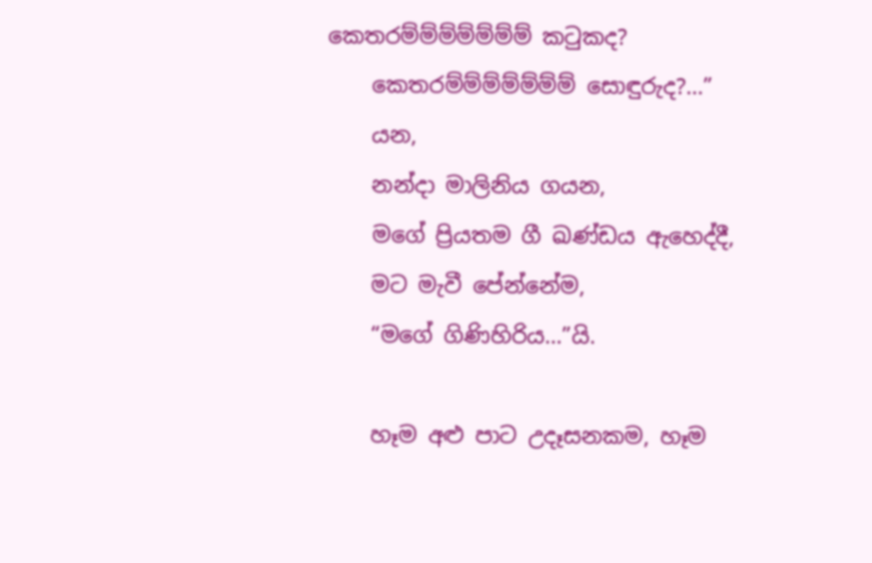කෙතරම්ම්ම්ම්ම්ම්ම් කටුකද?
    කෙතරම්ම්ම්ම්ම්ම්ම් සොඳුරුද?…”
    යන,
    නන්දා මාලිනිය ගයන,
    මගේ ප්‍රියතම ගී ඛණ්ඩය ඇහෙද්දී,
    මට මැවී පේන්නේම,
    “මගේ ගිණිහිරිය…”යි.

    හෑම අළු පාට උදෑසනකම, හෑම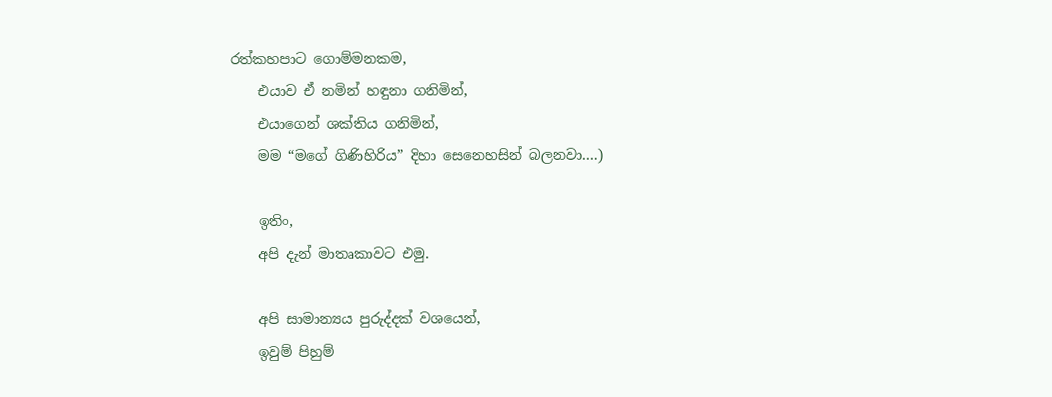රත්කහපාට ගොම්මනකම,
    එයාව ඒ නමින් හඳුනා ගනිමින්,
    එයාගෙන් ශක්තිය ගනිමින්,
    මම “මගේ ගිණිහිරිය” දිහා සෙනෙහසින් බලනවා….)

    ඉතිං,
    අපි දැන් මාතෘකාවට එමු.

    අපි සාමාන්‍යය පුරුද්දක් වශයෙන්,
    ඉවුම් පිහුම්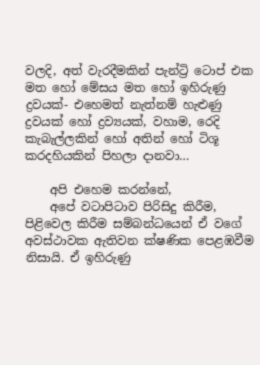වලදි, අත් වැරදීමකින් පැන්ට්‍රි ටොප් එක මත හෝ මේසය මත හෝ ඉහිරුණු ද්‍රවයක්- එහෙමත් නැත්නම් හැළුණු ද්‍රවයක් හෝ ද්‍රව්‍යයක්, වහාම, රෙදි කැබැල්ලකින් හෝ අතින් හෝ ටිශූ කරදහියකින් පිහලා දානවා…

    අපි එහෙම කරන්නේ,
    අපේ වටාපිටාව පිරිසිදු කිරීම, පිළිවෙල කිරීම සම්බන්ධයෙන් ඒ වගේ අවස්ථාවක ඇතිවන ක්ෂණික පෙළඹවීම නිසායි. ඒ ඉහිරුණු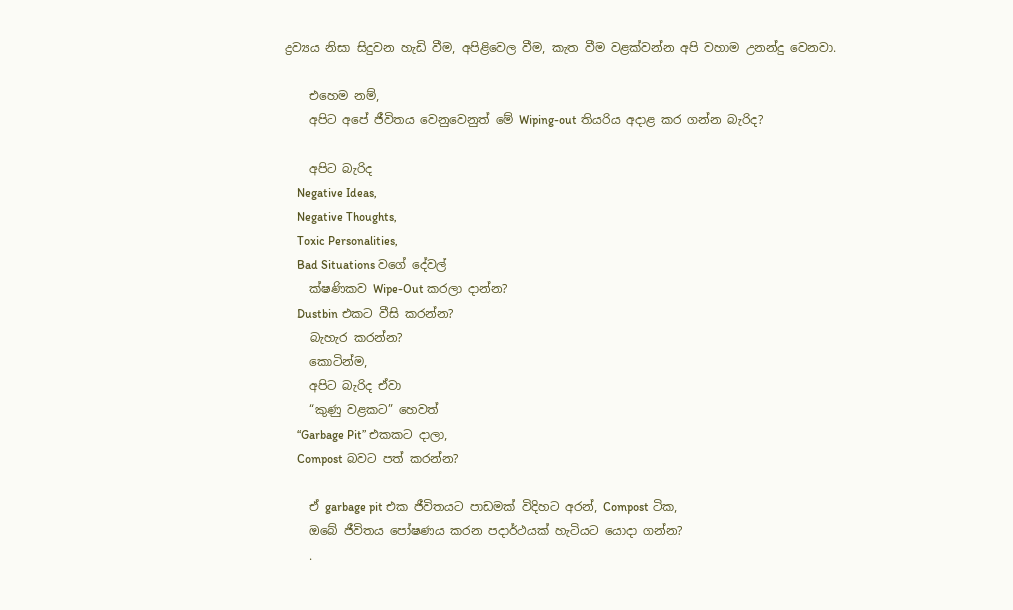ද්‍රව්‍යය නිසා සිදුවන හැඩි වීම, අපිළිවෙල වීම, කැත වීම වළක්වන්න අපි වහාම උනන්දු වෙනවා.

    එහෙම නම්,
    අපිට අපේ ජීවිතය වෙනුවෙනුත් මේ Wiping-out තියරිය අදාළ කර ගන්න බැරිද?

    අපිට බැරිද
    Negative Ideas,
    Negative Thoughts,
    Toxic Personalities,
    Bad Situations වගේ දේවල්
    ක්ෂණිකව Wipe-Out කරලා දාන්න?
    Dustbin එකට වීසි කරන්න?
    බැහැර කරන්න?
    කොටින්ම,
    අපිට බැරිද ඒවා
    “කුණු වළකට” හෙවත්
    “Garbage Pit” එකකට දාලා,
    Compost බවට පත් කරන්න?

    ඒ garbage pit එක ජීවිත‍යට පාඩමක් විදිහට අරන්, Compost ටික,
    ඔබේ ජීවිතය පෝෂණය කරන පදාර්ථයක් හැටියට යොදා ගන්න?
    .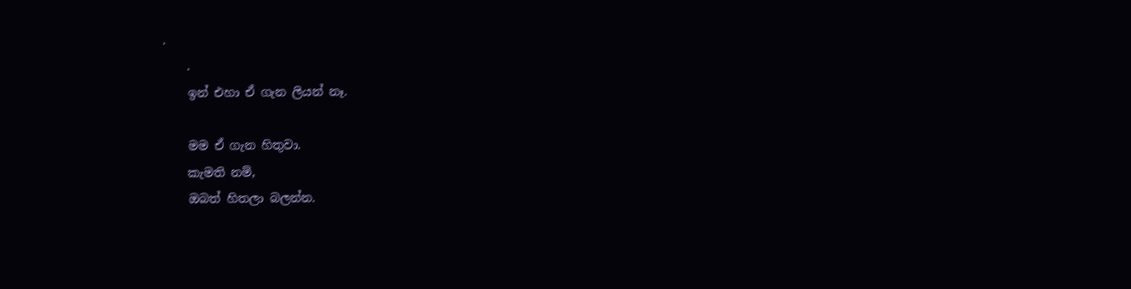.
    .
    ඉන් එහා ඒ ගැන ලියන් නෑ.

    මම ඒ ගැන හිතුවා.
    කැමති නම්,
    ඔබත් හිතලා බලන්න.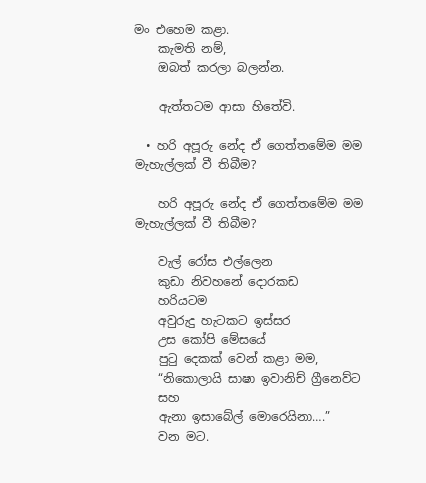මං එහෙම කළා.
    කැමති නම්,
    ඔබත් කරලා බලන්න.

    ඇත්තටම ආසා හිතේවි.

  • හරි අපූරු නේද ඒ ගෙත්තමේම මම මැහැල්ලක් වී තිබීම?

    හරි අපූරු නේද ඒ ගෙත්තමේම මම මැහැල්ලක් වී තිබීම?

    වැල් රෝස එල්ලෙන
    කුඩා නිවහනේ දොරකඩ
    හරියටම
    අවුරුදු හැටකට ඉස්සර
    උස කෝපි මේසයේ
    පුටු දෙකක් වෙන් කළා මම,
    “නිකොලායි සාෂා ඉවානිච් ග්‍රීනෙව්ට
    සහ
    ඇනා ඉසාබේල් මොරෙයිනා….”
    වන මට.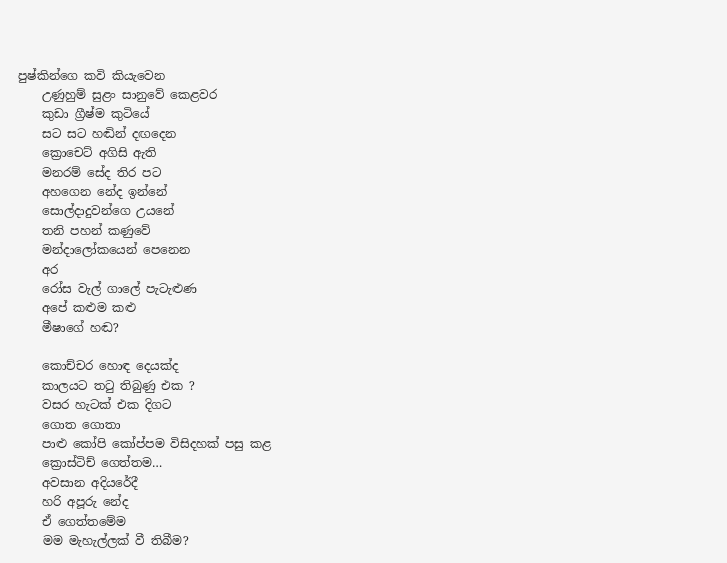පුෂ්කින්ගෙ කවි කියැවෙන
    උණුහුම් සුළං සානුවේ කෙළවර
    කුඩා ග්‍රීෂ්ම කුටියේ
    සට සට හඬින් දඟදෙන
    ක්‍රොචෙට් අගිසි ඇති
    මනරම් සේද තිර පට
    අහගෙන නේද ඉන්නේ
    සොල්දාදුවන්ගෙ උයනේ
    තනි පහන් කණුවේ
    මන්දාලෝකයෙන් පෙනෙන
    අර
    රෝස වැල් ගාලේ පැටැළුණ
    අපේ කළුම කළු
    මීෂාගේ හඬ?

    කොච්චර හොඳ දෙයක්ද
    කාලයට තටු තිබුණු එක ?
    වසර හැටක් එක දිගට
    ගොත ගොතා
    පාළු කෝපි කෝප්පම විසිදහක් පසු කළ
    ක්‍රොස්ටිච් ගෙත්තම…
    අවසාන අදියරේදී
    හරි අපූරු නේද
    ඒ ගෙත්තමේම
    මම මැහැල්ලක් වී තිබීම?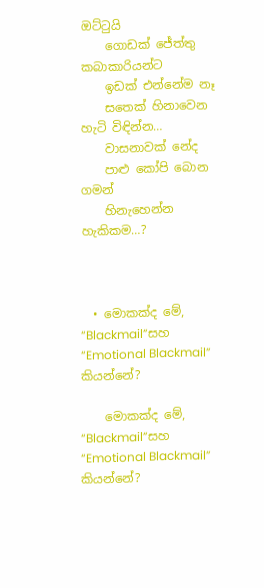ඔට්ටුයි
    ගොඩක් ජේත්තු කබාකාරියන්ට
    ඉඩක් එන්නේම නෑ
    සතෙක් හිනාවෙන හැටි විඳින්න…
    වාසනාවක් නේද
    පාළු කෝපි බොන ගමන්
    හිනැහෙන්න හැකිකම…?



  • මොකක්ද මේ, “Blackmail”සහ “Emotional Blackmail”  කියන්නේ?

    මොකක්ද මේ, “Blackmail”සහ “Emotional Blackmail”  කියන්නේ?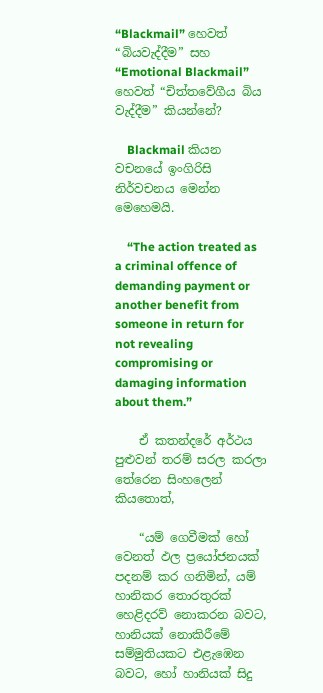“Blackmail” හෙවත් “බියවැද්දීම” සහ “Emotional Blackmail” හෙවත් “චිත්තවේගීය බිය වැද්දීම” කියන්නේ?

    Blackmail කියන වචනයේ ඉංගිරිසි නිර්වචනය මෙන්න මෙහෙමයි.

    “The action treated as a criminal offence of demanding payment or another benefit from someone in return for not revealing compromising or damaging information about them.”

    ඒ කතන්දරේ අර්ථය පුළුවන් තරම් සරල කරලා තේරෙන සිංහලෙන් කියතොත්,

    “යම් ගෙවීමක් හෝ වෙනත් ඵල ප්‍රයෝජනයක් පදනම් කර ගනිමින්, යම් හානිකර තොරතුරක් හෙළිදරව් නොකරන බවට, හානියක් නොකිරීමේ සම්මුතියකට එළැඹෙන බවට, හෝ හානියක් සිදු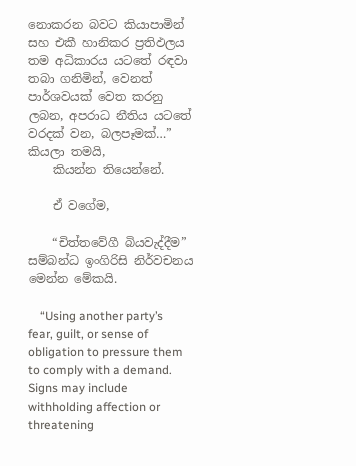නොකරන බවට කියාපාමින් සහ එකී හානිකර ප්‍රතිඵලය තම අධිකාරය යටතේ රඳවා තබා ගනිමින්, වෙනත් පාර්ශවයක් වෙත කරනු ලබන, අපරාධ නීතිය යටතේ වරදක් වන, බලපෑමක්…” කියලා තමයි,
    කියන්න තියෙන්නේ.

    ඒ වගේම,

    “චිත්තවේගී බියවැද්දීම” සම්බන්ධ ඉංගිරිසි නිර්වචනය මෙන්න මේකයි.

    “Using another party’s fear, guilt, or sense of obligation to pressure them to comply with a demand. Signs may include withholding affection or threatening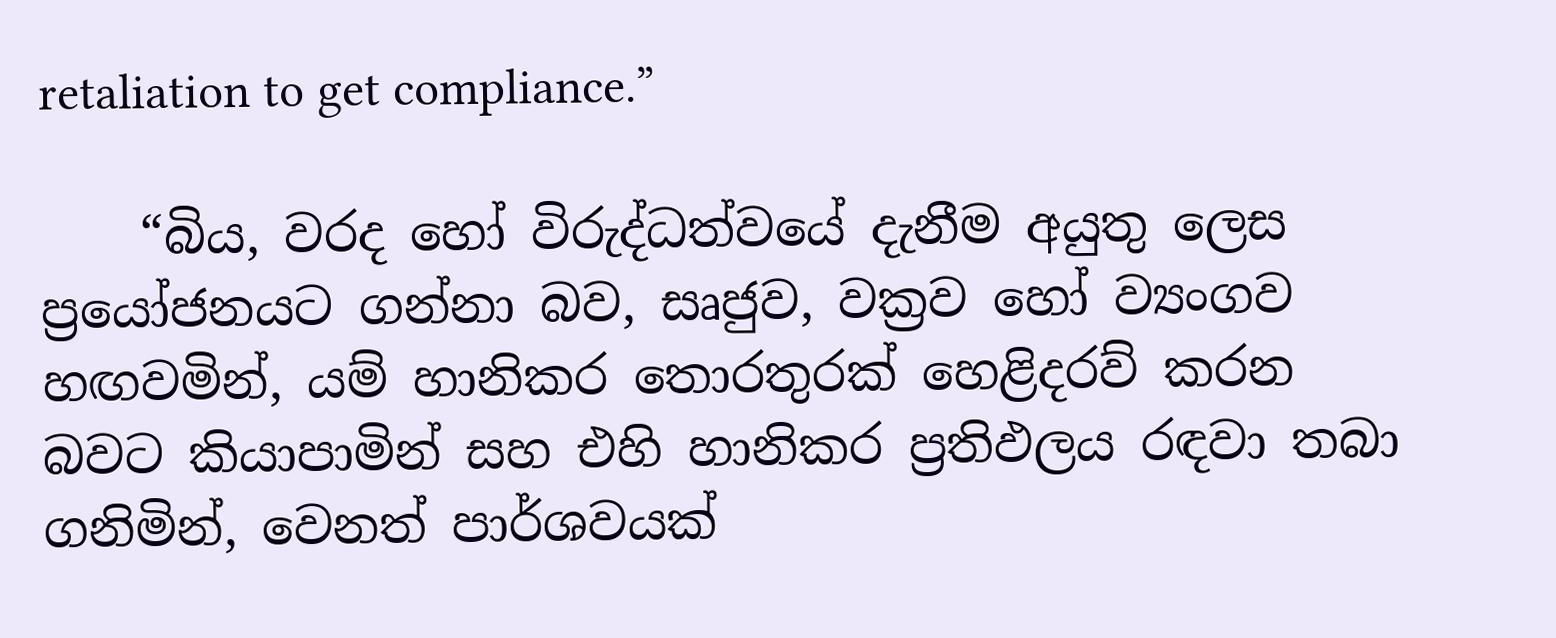retaliation to get compliance.”

    “බිය, වරද හෝ විරුද්ධත්වයේ දැනීම අයුතු ලෙස ප්‍රයෝජනයට ගන්නා බව, සෘජුව, වක්‍රව හෝ ව්‍යංගව හඟවමින්, යම් හානිකර තොරතුරක් හෙළිදරව් කරන බවට කියාපාමින් සහ එහි හානිකර ප්‍රතිඵලය රඳවා තබා ගනිමින්, වෙනත් පාර්ශවයක්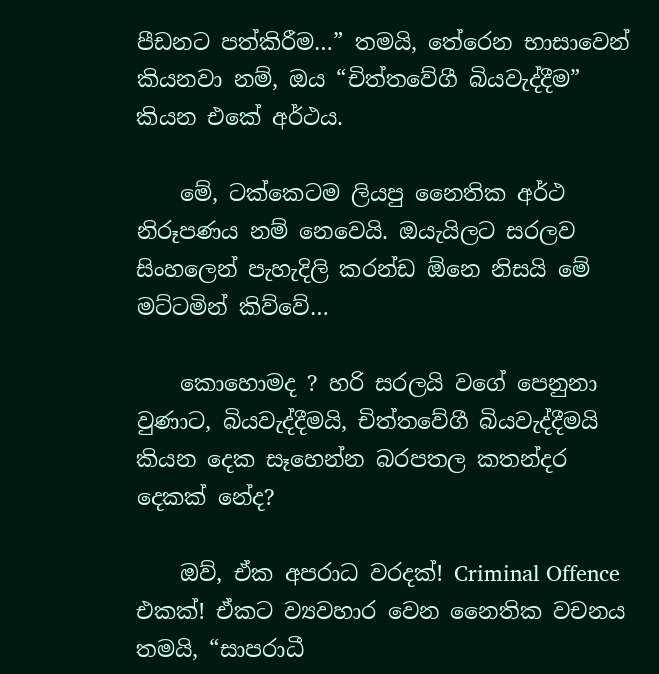පීඩනට පත්කිරීම…” තමයි, තේරෙන භාසාවෙන් කියනවා නම්, ඔය “චිත්තවේගී බියවැද්දීම” කියන එකේ අර්ථය.

    මේ, ටක්කෙටම ලියපු නෛතික අර්ථ නිරූපණය නම් නෙවෙයි. ඔයැයිලට සරලව සිංහලෙන් පැහැදිලි කරන්ඩ ඕනෙ නිසයි මේ මට්ටමින් කිව්වේ…

    කොහොමද ? හරි සරලයි වගේ පෙනුනා වුණාට, බියවැද්දීමයි, චිත්තවේගී බියවැද්දීමයි කියන දෙක සෑහෙන්න බරපතල කතන්දර දෙකක් නේද?

    ඔව්, ඒක අපරාධ වරදක්! Criminal Offence එකක්! ඒකට ව්‍යවහාර වෙන නෛතික වචනය තමයි, “සාපරාධී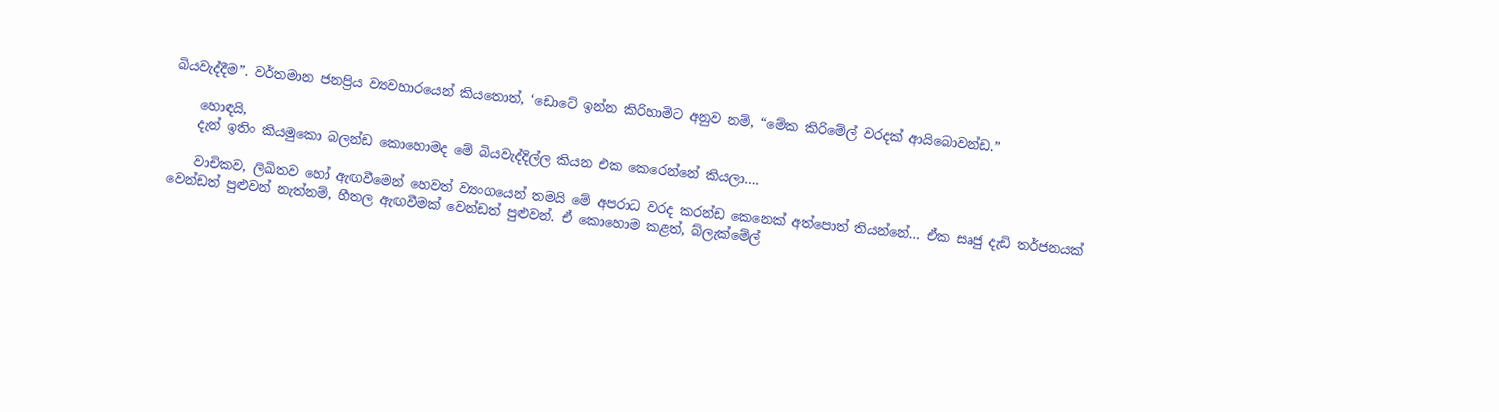බියවැද්දීම”. වර්තමාන ජනප්‍රිය ව්‍යවහාරයෙන් කියතොත්, ‘ඩොටේ ඉන්න කිරිහාමිට අනුව නම්, “මේක කිරිමේල් වරදක් ආයිබොවන්ඩ.”

    හොඳයි,
    දැන් ඉතිං කියමුකො බලන්ඩ කොහොමද මේ බියවැද්දිල්ල කියන එක කෙරෙන්නේ කියලා….

    වාචිකව, ලිඛිතව හෝ ඇඟවීමෙන් හෙවත් ව්‍යංගයෙන් තමයි මේ අපරාධ වරද කරන්ඩ කෙනෙක් අත්පොත් තියන්නේ… ඒක සෘජු දැඩි තර්ජනයක් වෙන්ඩත් පුළුවන් නැත්නම්, හීතල ඇඟවීමක් වෙන්ඩත් පුළුවන්. ඒ කොහොම කළත්, බ්ලැක්මේල්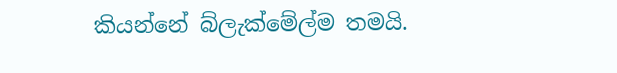කියන්නේ බ්ලැක්මේල්ම තමයි.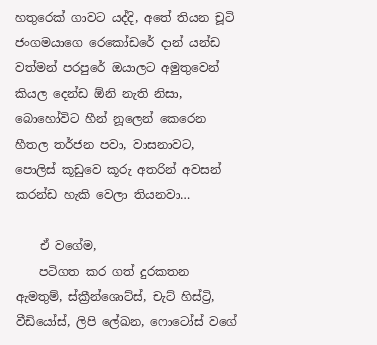හතුරෙක් ගාවට යද්දි, අතේ තියන චූටි ජංගමයාගෙ රෙකෝඩරේ දාන් යන්ඩ වත්මන් පරපුරේ ඔයාලට අමුතුවෙන් කියල දෙන්ඩ ඕනි නැති නිසා, බොහෝවිට හීන් නූලෙන් කෙරෙන හීතල තර්ජන පවා, වාසනාවට, පොලිස් කූඩුවෙ කූරු අතරින් අවසන් කරන්ඩ හැකි වෙලා තියනවා…

    ඒ වගේම,
    පටිගත කර ගත් දුරකතන ඇමතුම්, ස්ක්‍රීන්ශොට්ස්, චැට් හිස්ට්‍රි, වීඩියෝස්, ලිපි ලේඛන, ෆොටෝස් වගේ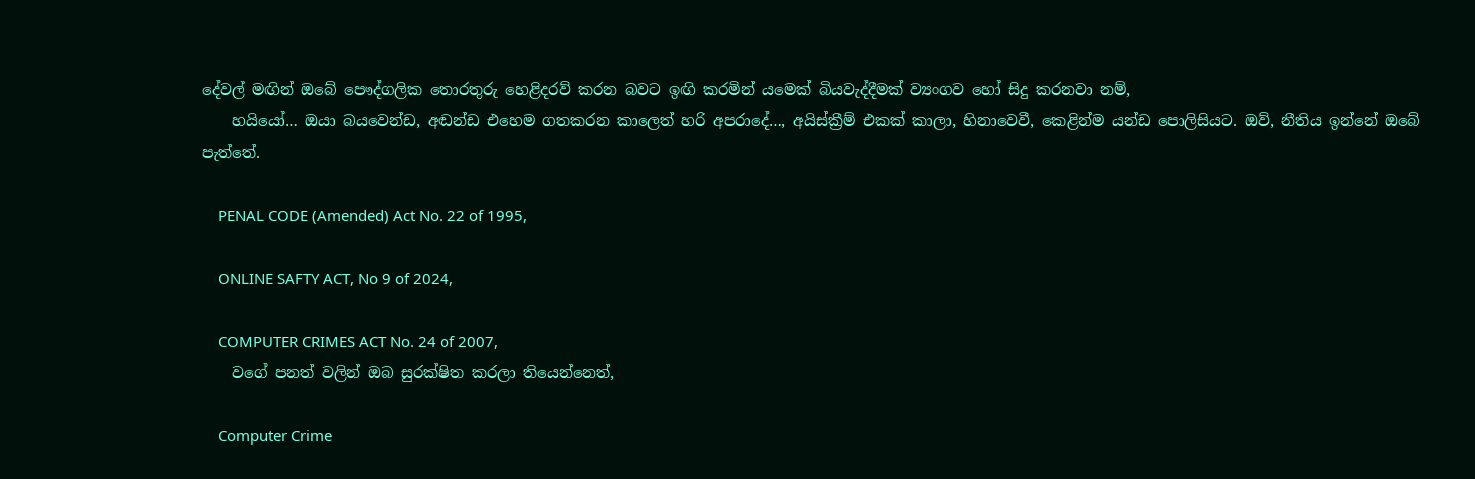දේවල් මඟින් ඔබේ පෞද්ගලික තොරතුරු හෙළිදරව් කරන බවට ඉඟි කරමින් යමෙක් බියවැද්දීමක් ව්‍යංගව හෝ සිදු කරනවා නම්,
    හයියෝ… ඔයා බයවෙන්ඩ, අඬන්ඩ එහෙම ගතකරන කාලෙත් හරි අපරාදේ…, අයිස්ක්‍රීම් එකක් කාලා, හිනාවෙවී, කෙළින්ම යන්ඩ පොලිසියට. ඔව්, නීතිය ඉන්නේ ඔබේ පැත්තේ.

    PENAL CODE (Amended) Act No. 22 of 1995,

    ONLINE SAFTY ACT, No 9 of 2024,

    COMPUTER CRIMES ACT No. 24 of 2007,
    වගේ පනත් වලින් ඔබ සුරක්ෂිත කරලා තියෙන්නෙත්,

    Computer Crime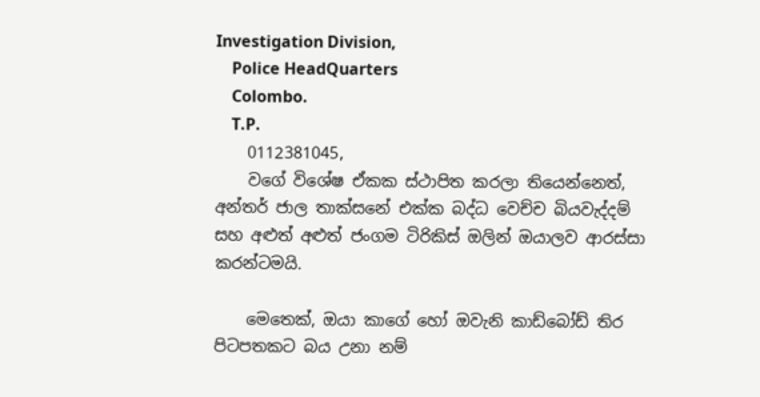Investigation Division,
    Police HeadQuarters
    Colombo.
    T.P.
    0112381045,
    වගේ විශේෂ ඒකක ස්ථාපිත කරලා තියෙන්නෙත්, අන්තර් ජාල තාක්සනේ එක්ක බද්ධ වෙච්ච බියවැද්දම් සහ අළුත් අළුත් ජංගම ටිරිකිස් ඔලින් ඔයාලව ආරස්සා කරන්ටමයි.

    මෙතෙක්, ඔයා කාගේ හෝ ඔවැනි කාඩ්බෝඩ් තිර පිටපතකට බය උනා නම්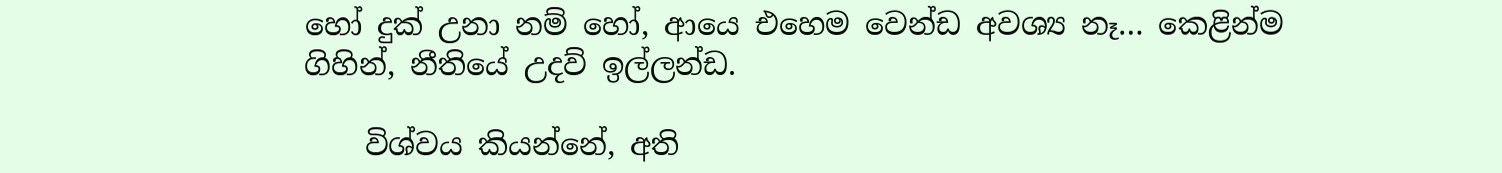හෝ දුක් උනා නම් හෝ, ආයෙ එහෙම වෙන්ඩ අවශ්‍ය නෑ… කෙළින්ම ගිහින්, නීතියේ උදව් ඉල්ලන්ඩ.

    විශ්වය කියන්නේ, අති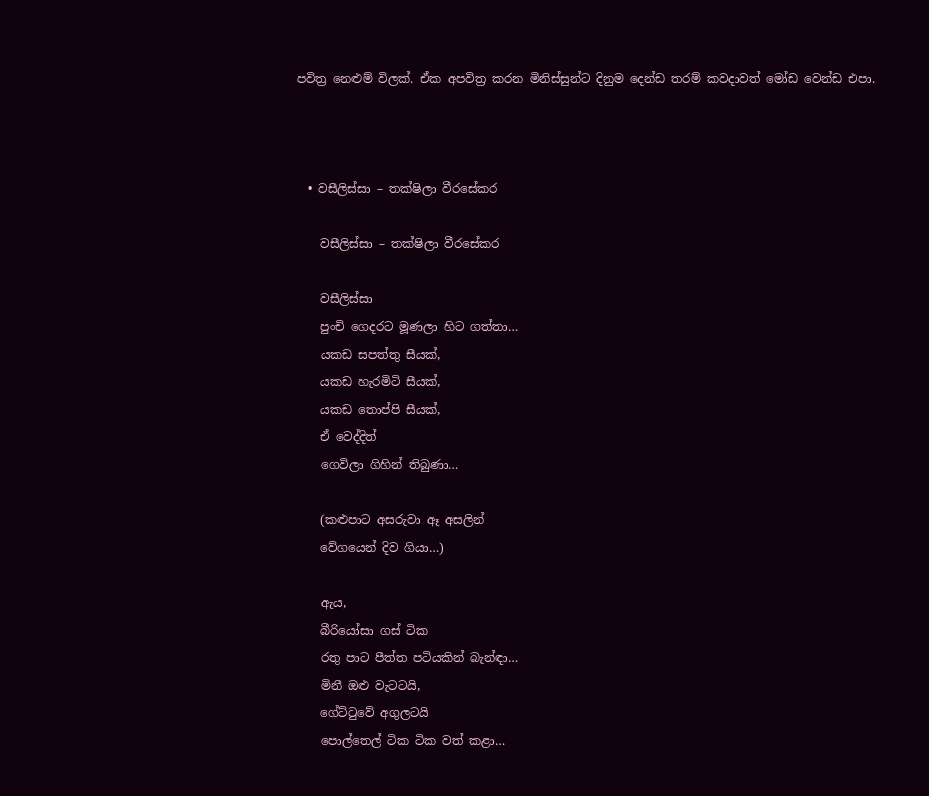පවිත්‍ර නෙළුම් විලක්. ඒක අපවිත්‍ර කරන මිනිස්සුන්ට දිනුම දෙන්ඩ තරම් කවදාවත් මෝඩ වෙන්ඩ එපා.



  • වසීලිස්සා – තක්ෂිලා වීරසේකර

    වසීලිස්සා – තක්ෂිලා වීරසේකර

    වසීලිස්සා
    පුංචි ගෙදරට මූණලා හිට ගත්තා…
    යකඩ සපත්තු සීයක්,
    යකඩ හැරමිටි සීයක්,
    යකඩ තොප්පි සීයක්,
    ඒ වෙද්දිත්
    ගෙවිලා ගිහින් තිබුණා…

    (කළුපාට අසරුවා ඈ අසලින්
    වේගයෙන් දිව ගියා…)

    ඇය,
    බීරියෝසා ගස් ටික
    රතු පාට පීත්ත පටියකින් බැන්ඳා…
    මිනී ඔළු වැටටයි,
    ගේට්ටුවේ අගුලටයි
    පොල්තෙල් ටික ටික වත් කළා…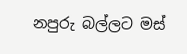නපුරු බල්ලට මස්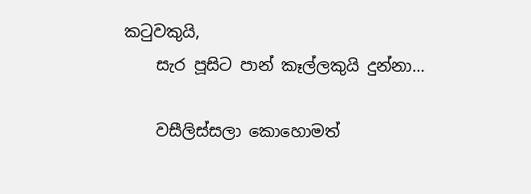කටුවකුයි,
    සැර පූසිට පාන් කෑල්ලකුයි දුන්නා…

    වසීලිස්සලා කොහොමත්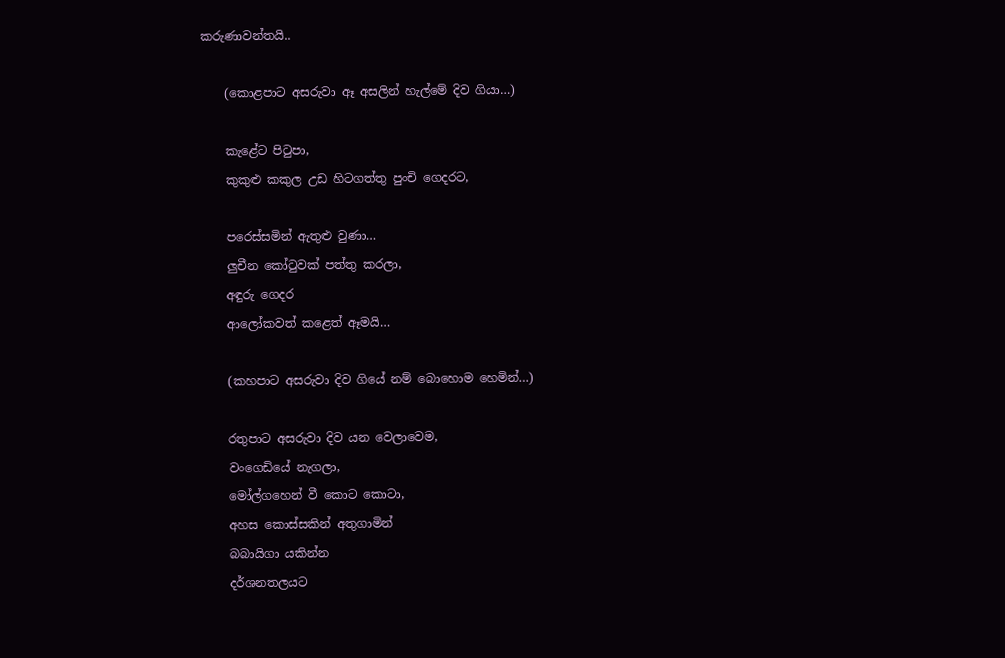කරුණාවන්තයි..

    (කොළපාට අසරුවා ඈ අසලින් හැල්මේ දිව ගියා…)

    කැළේට පිටුපා,
    කුකුළු කකුල උඩ හිටගත්තු පුංචි ගෙදරට,

    පරෙස්සමින් ඇතුළු වුණා…
    ලුචීන කෝටුවක් පත්තු කරලා,
    අඳුරු ගෙදර
    ආලෝකවත් කළෙත් ඈමයි…

    (කහපාට අසරුවා දිව ගියේ නම් බොහොම හෙමින්…)

    රතුපාට අසරුවා දිව යන වෙලාවෙම,
    වංගෙඩියේ නැගලා,
    මෝල්ගහෙන් වී කොට කොටා,
    අහස කොස්සකින් අතුගාමින්
    බබායිගා යකින්න
    දර්ශනතලයට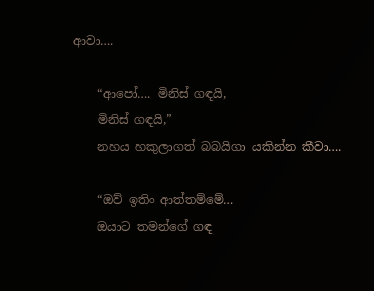ආවා….

    “ආපෝ…. මිනිස් ගඳයි,
    මිනිස් ගඳයි,”
    නහය හකුලාගත් බබයිගා යකින්න කීවා….

    “ඔව් ඉතිං ආත්තම්මේ…
    ඔයාට තමන්ගේ ගඳ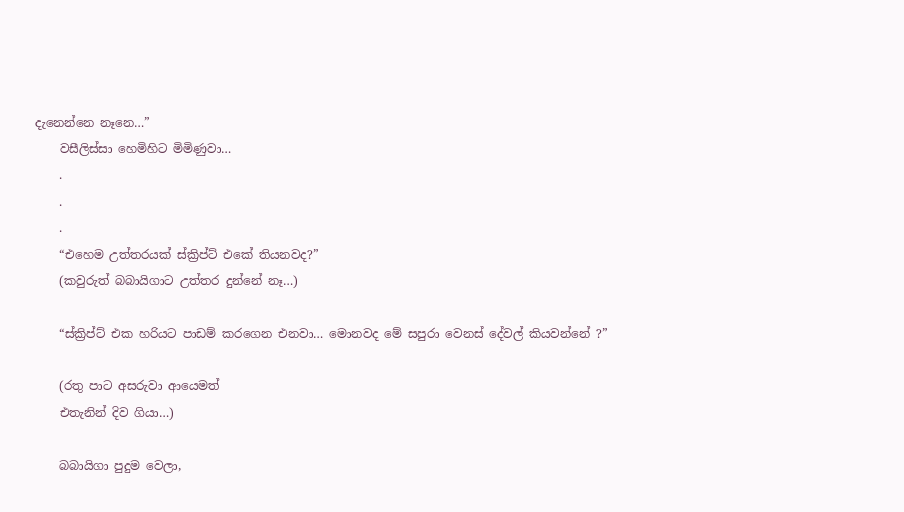දැනෙන්නෙ නෑනෙ…”
    වසීලිස්සා හෙමිහිට මිමිණුවා…
    .
    .
    .
    “එහෙම උත්තරයක් ස්ක්‍රිප්ට් එකේ තියනවද?”
    (කවුරුත් බබායිගාට උත්තර දුන්නේ නෑ…)

    “ස්ක්‍රිප්ට් එක හරියට පාඩම් කරගෙන එනවා… මොනවද මේ සපුරා වෙනස් දේවල් කියවන්නේ ?”

    (රතු පාට අසරුවා ආයෙමත්
    එතැනින් දිව ගියා…)

    බබායිගා පුදුම වෙලා,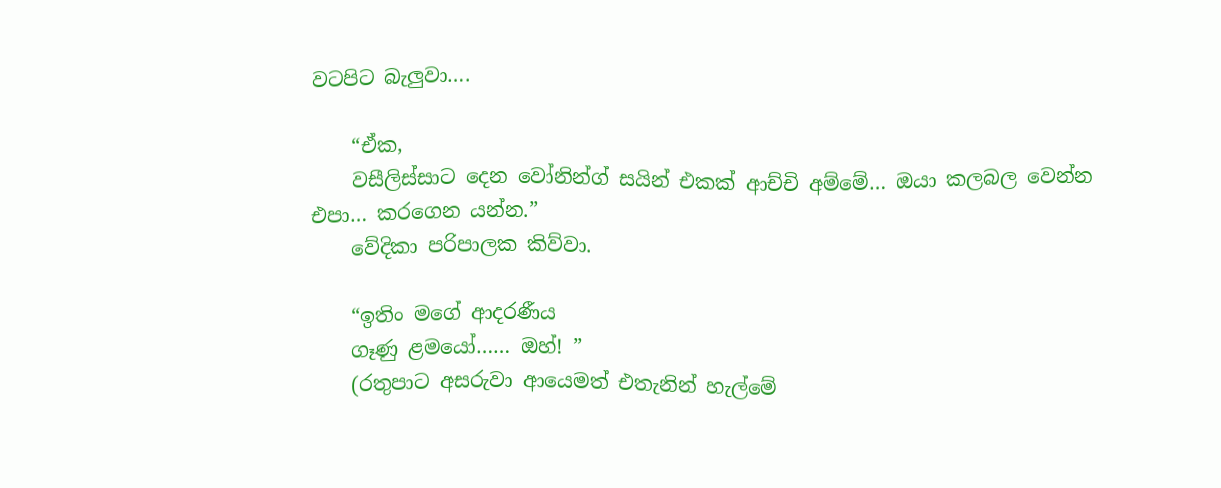වටපිට බැලුවා….

    “ඒක,
    වසීලිස්සාට දෙන වෝනින්ග් සයින් එකක් ආච්චි අම්මේ… ඔයා කලබල වෙන්න එපා… කරගෙන යන්න.”
    වේදිකා පරිපාලක කිව්වා.

    “ඉතිං මගේ ආදරණීය
    ගෑණු ළමයෝ…… ඔහ්! ”
    (රතුපාට අසරුවා ආයෙමත් එතැනින් හැල්මේ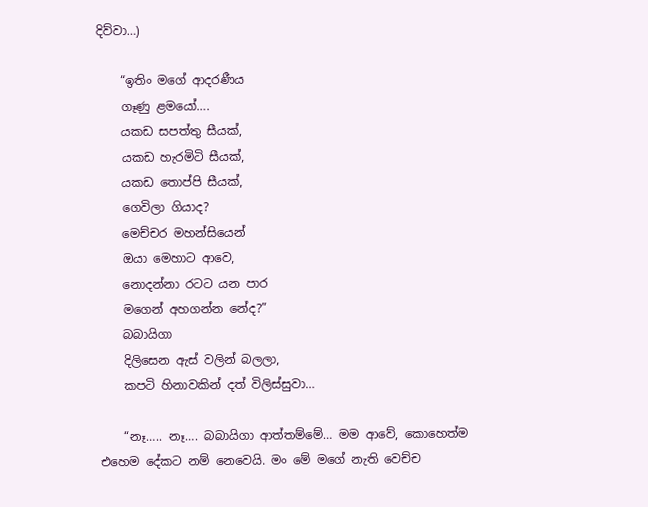දිව්වා…)

    “ඉතිං මගේ ආදරණීය
    ගෑණු ළමයෝ….
    යකඩ සපත්තු සීයක්,
    යකඩ හැරමිටි සීයක්,
    යකඩ තොප්පි සීයක්,
    ගෙවිලා ගියාද?
    මෙච්චර මහන්සියෙන්
    ඔයා මෙහාට ආවෙ,
    නොදන්නා රටට යන පාර
    මගෙන් අහගන්න නේද?”
    බබායිගා
    දිලිසෙන ඇස් වලින් බලලා,
    කපටි හිනාවකින් දත් විලිස්සුවා…

    “නෑ….. නෑ…. බබායිගා ආත්තම්මේ… මම ආවේ, කොහෙත්ම එහෙම දේකට නම් නෙවෙයි. මං මේ මගේ නැති වෙච්ච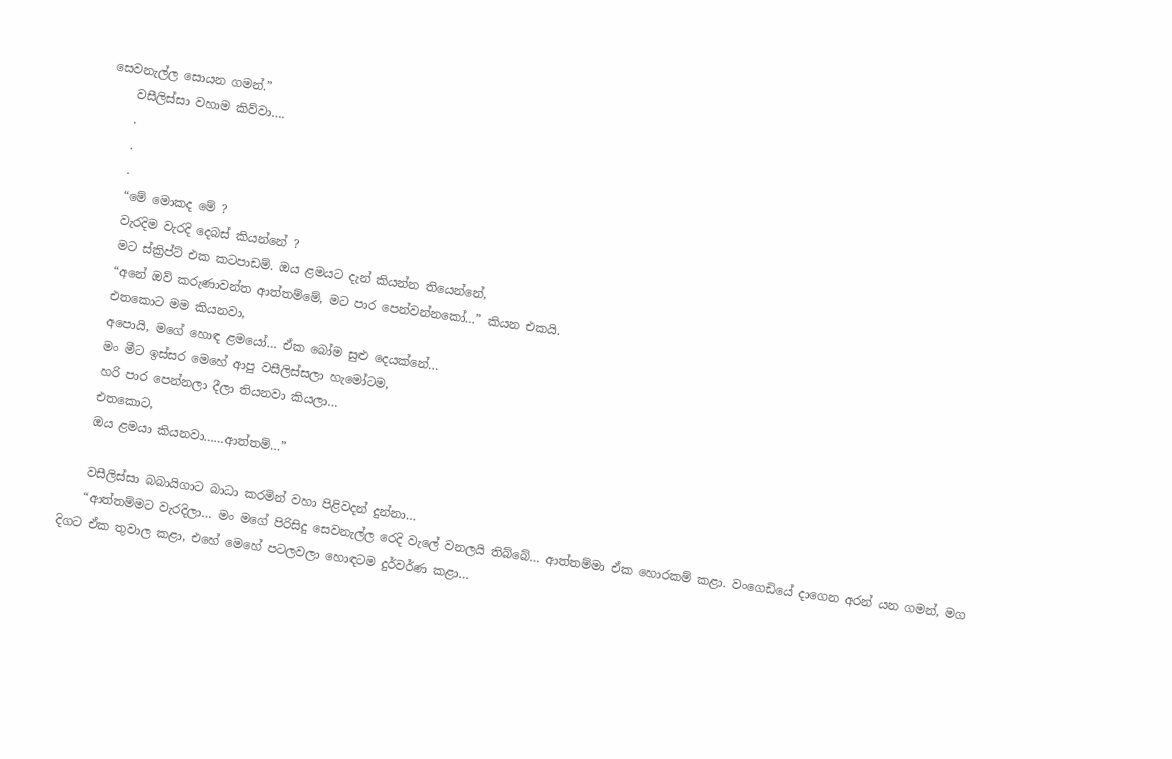සෙවනැල්ල සොයන ගමන්.”
    වසීලිස්සා වහාම කිව්වා….
    .
    .
    .
    “මේ මොකද මේ ?
    වැරදිම වැරදි දෙබස් කියන්නේ ?
    මට ස්ක්‍රිප්ට් එක කටපාඩම්. ඔය ළමයට දැන් කියන්න තියෙන්නේ,
    “අනේ ඔව් කරුණාවන්ත ආත්තම්මේ, මට පාර පෙන්වන්නකෝ…” කියන එකයි.
    එතකොට මම කියනවා,
    අපොයි, මගේ හොඳ ළමයෝ… ඒක බෝම සුළු දෙයක්නේ…
    මං මීට ඉස්සර මෙහේ ආපු වසීලිස්සලා හැමෝටම,
    හරි පාර පෙන්නලා දීලා තියනවා කියලා…
    එතකොට,
    ඔය ළමයා කියනවා……ආත්තම්…”

    වසීලිස්සා බබායිගාට බාධා කරමින් වහා පිළිවදන් දුන්නා…
    “ආත්තම්මට වැරදිලා… මං මගේ පිරිසිදු සෙවනැල්ල රෙදි වැලේ වනලයි තිබ්බේ… ආත්තම්මා ඒක හොරකම් කළා. වංගෙඩියේ දාගෙන අරන් යන ගමන්, මග දිගට ඒක තුවාල කළා, එහේ මෙහේ පටලවලා හොඳටම දුර්වර්ණ කළා…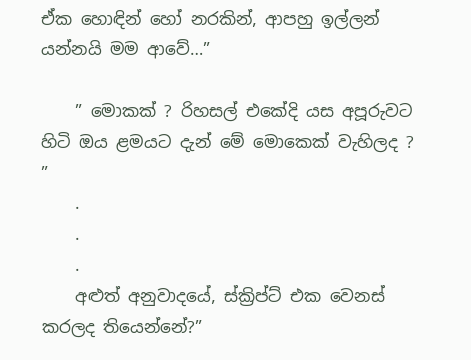ඒක හොඳින් හෝ නරකින්, ආපහු ඉල්ලන් යන්නයි මම ආවේ…”

    ” මොකක් ? රිහසල් එකේදි යස අපූරුවට හිටි ඔය ළමයට දැන් මේ මොකෙක් වැහිලද ? ”
    .
    .
    .
    අළුත් අනුවාදයේ, ස්ක්‍රිප්ට් එක වෙනස් කරලද තියෙන්නේ?”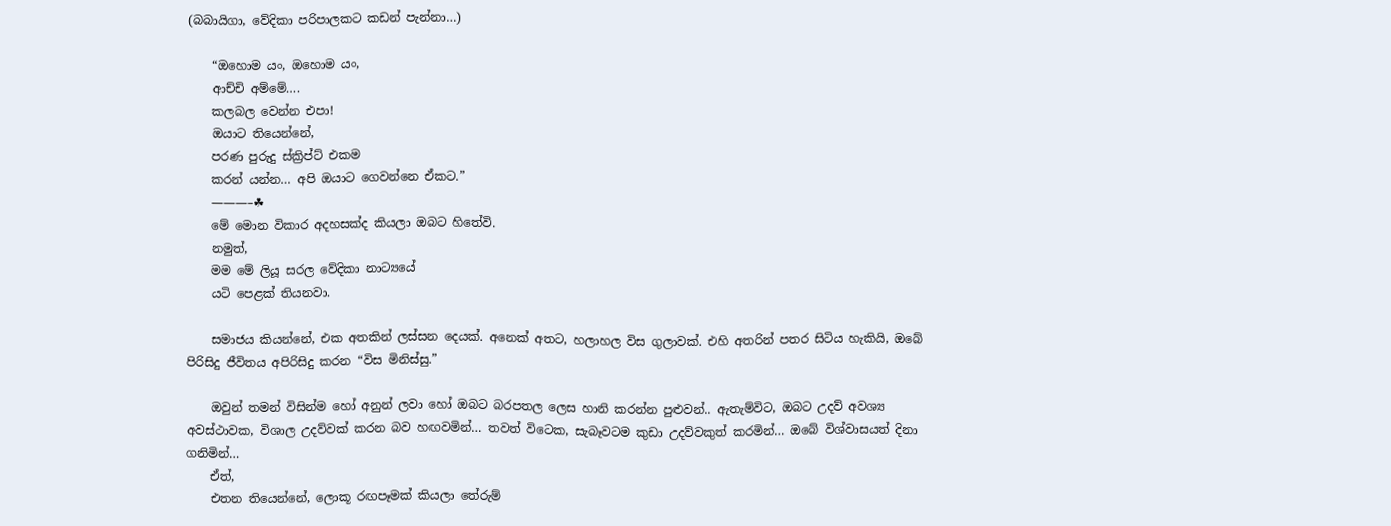(බබායිගා, වේදිකා පරිපාලකට කඩන් පැන්නා…)

    “ඔහොම යං, ඔහොම යං,
    ආච්චි අම්මේ….
    කලබල වෙන්න එපා!
    ඔයාට තියෙන්නේ,
    පරණ පුරුදු ස්ක්‍රිප්ට් එකම
    කරන් යන්න… අපි ඔයාට ගෙවන්නෙ ඒකට.”
    ———–☘
    මේ මොන විකාර අදහසක්ද කියලා ඔබට හිතේවි.
    නමුත්,
    මම මේ ලියූ සරල වේදිකා නාට්‍යයේ
    යටි පෙළක් තියනවා.

    සමාජය කියන්නේ, එක අතකින් ලස්සන දෙයක්. අනෙක් අතට, හලාහල විස ගුලාවක්. එහි අතරින් පතර සිටිය හැකියි, ඔබේ පිරිසිදු ජීවිතය අපිරිසිදු කරන “විස මිනිස්සු.”

    ඔවුන් තමන් විසින්ම හෝ අනුන් ලවා හෝ ඔබට බරපතල ලෙස හානි කරන්න පුළුවන්.. ඇතැම්විට, ඔබට උදව් අවශ්‍ය අවස්ථාවක, විශාල උදව්වක් කරන බව හඟවමින්… තවත් විටෙක, සැබෑවටම කුඩා උදව්වකුත් කරමින්… ඔබේ විශ්වාසයත් දිනා ගනිමින්…
    ඒත්,
    එතන තියෙන්නේ, ලොකූ රඟපෑමක් කියලා තේරුම්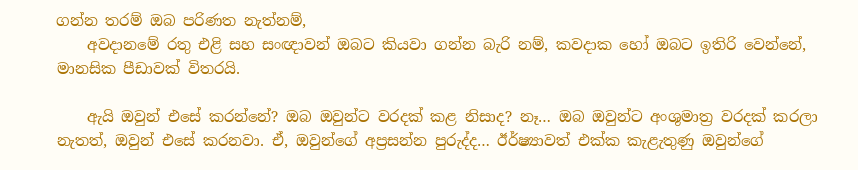ගන්න තරම් ඔබ පරිණත නැත්නම්,
    අවදානමේ රතු එළි සහ සංඥාවන් ඔබට කියවා ගන්න බැරි නම්, කවදාක හෝ ඔබට ඉතිරි වෙන්නේ, මානසික පීඩාවක් විතරයි.

    ඇයි ඔවුන් එසේ කරන්නේ? ඔබ ඔවුන්ට වරදක් කළ නිසාද? නෑ… ඔබ ඔවුන්ට අංශුමාත්‍ර වරදක් කරලා නැතත්, ඔවුන් එසේ කරනවා. ඒ, ඔවුන්ගේ අප්‍රසන්න පුරුද්ද… ඊර්ෂ්‍යාවත් එක්ක කැළැතුණු ඔවුන්ගේ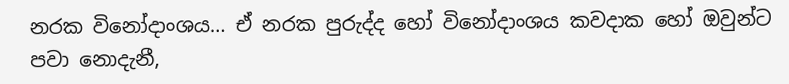නරක විනෝදාංශය… ඒ නරක පුරුද්ද හෝ විනෝදාංශය කවදාක හෝ ඔවුන්ට පවා නොදැනී,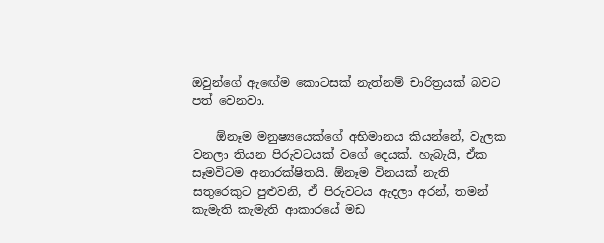ඔවුන්ගේ ඇඟේම කොටසක් නැත්නම් චාරිත්‍රයක් බවට පත් වෙනවා.

    ඕනෑම මනුෂ්‍යයෙක්ගේ අභිමානය කියන්නේ, වැලක වනලා තියන පිරුවටයක් වගේ දෙයක්. හැබැයි, ඒක සෑමවිටම අනාරක්ෂිතයි. ඕනෑම විනයක් නැති සතුරෙකුට පුළුවනි, ඒ පිරුවටය ඇදලා අරන්, තමන් කැමැති කැමැති ආකාරයේ මඩ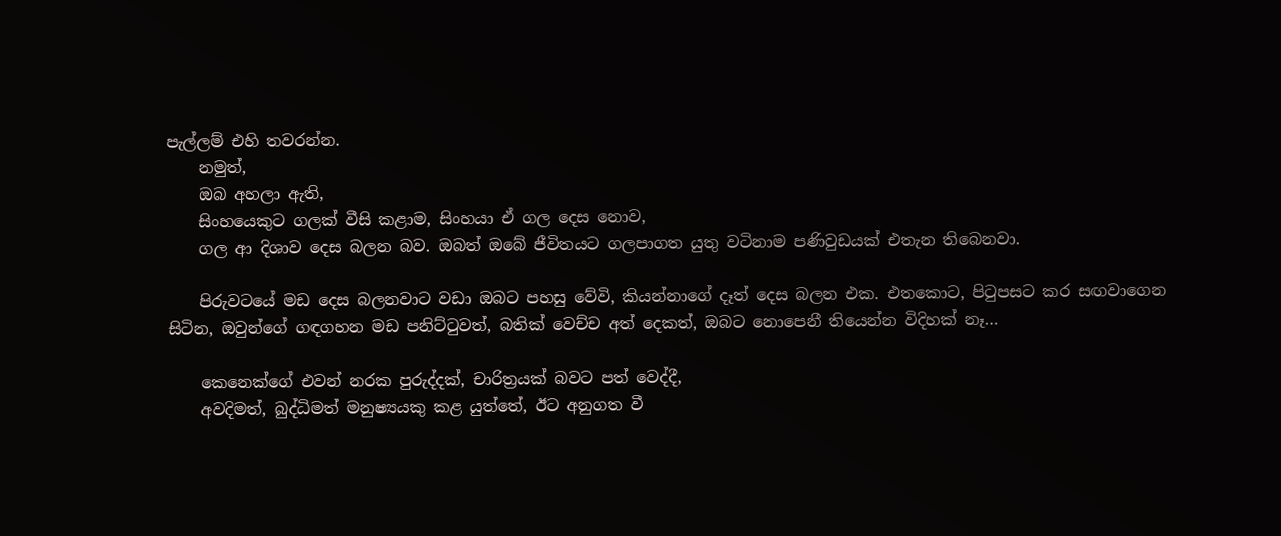පැල්ලම් එහි තවරන්න.
    නමුත්,
    ඔබ අහලා ඇති,
    සිංහයෙකුට ගලක් වීසි කළාම, සිංහයා ඒ ගල දෙස නොව,
    ගල ආ දිශාව දෙස බලන බව. ඔබත් ඔබේ ජීවිතයට ගලපාගත යුතු වටිනාම පණිවුඩයක් එතැන තිබෙනවා.

    පිරුවටයේ මඩ දෙස බලනවාට වඩා ඔබට පහසු වේවි, කියන්නාගේ දෑත් දෙස බලන එක. එතකොට, පිටුපසට කර සඟවාගෙන සිටින, ඔවුන්ගේ ගඳගහන මඩ පනිට්ටුවත්, බතික් වෙච්ච අත් දෙකත්, ඔබට නොපෙනී තියෙන්න විදිහක් නෑ…

    කෙනෙක්ගේ එවන් නරක පුරුද්දක්, චාරිත්‍රයක් බවට පත් වෙද්දී,
    අවදිමත්, බුද්ධිමත් මනුෂ්‍යයකු කළ යුත්තේ, ඊට අනුගත වී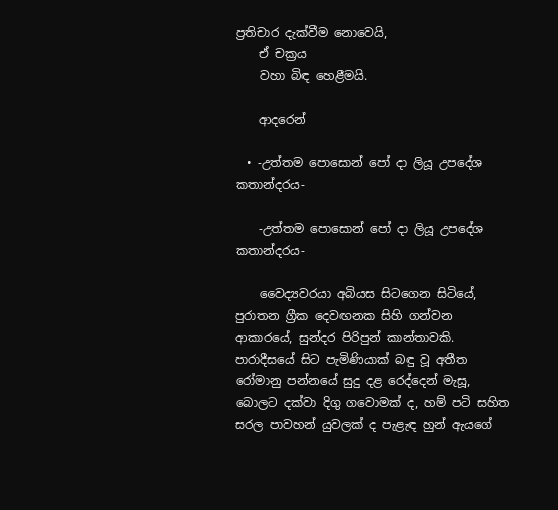ප්‍රතිචාර දැක්වීම නොවෙයි,
    ඒ චක්‍රය
    වහා බිඳ හෙළීමයි.

    ආදරෙන්

  • -උත්තම පොසොන් පෝ දා ලියූ උපදේශ කතාන්දරය-

    -උත්තම පොසොන් පෝ දා ලියූ උපදේශ කතාන්දරය-

    වෛද්‍යවරයා අබියස සිටගෙන සිටියේ, පුරාතන ග්‍රීක දෙවඟනක සිහි ගන්වන ආකාරයේ, සුන්දර පිරිපුන් කාන්තාවකි. පාරාදීසයේ සිට පැමිණියාක් බඳු වූ අතීත රෝමානු පන්නයේ සුදු දළ රෙද්දෙන් මැසූ, බොලට දක්වා දිගු ගවොමක් ද, හම් පටි සහිත සරල පාවහන් යුවලක් ද පැළැඳ හුන් ඇයගේ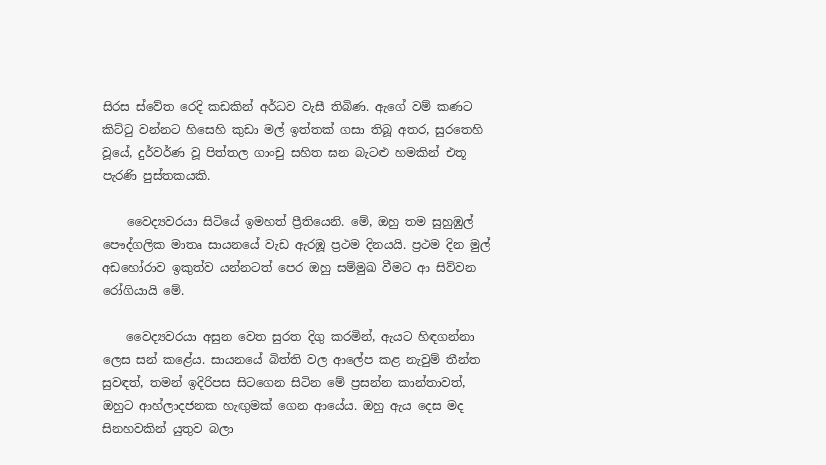සිරස ස්වේත රෙදි කඩකින් අර්ධව වැසී තිබිණ. ඇගේ වම් කණට කිට්ටු වන්නට හිසෙහි කුඩා මල් ඉත්තක් ගසා තිබූ අතර, සුරතෙහි වූයේ, දුර්වර්ණ වූ පිත්තල ගාංචු සහිත ඝන බැටළු හමකින් එතූ පැරණි පුස්තකයකි.

    වෛද්‍යවරයා සිටියේ ඉමහත් ප්‍රීතියෙනි. මේ, ඔහු තම සුහුඹුල් පෞද්ගලික මාතෘ සායනයේ වැඩ ඇරඹූ ප්‍රථම දිනයයි. ප්‍රථම දින මුල් අඩහෝරාව ඉකුත්ව යන්නටත් පෙර ඔහු සම්මුඛ වීමට ආ සිව්වන රෝගියායි මේ.

    වෛද්‍යවරයා අසුන වෙත සුරත දිගු කරමින්, ඇයට හිඳගන්නා ලෙස සන් කළේය. සායනයේ බිත්ති වල ආලේප කළ නැවුම් තීන්ත සුවඳත්, තමන් ඉදිරිපස සිටගෙන සිටින මේ ප්‍රසන්න කාන්තාවත්, ඔහුට ආහ්ලාදජනක හැඟුමක් ගෙන ආයේය. ඔහු ඇය දෙස මද සිනහවකින් යුතුව බලා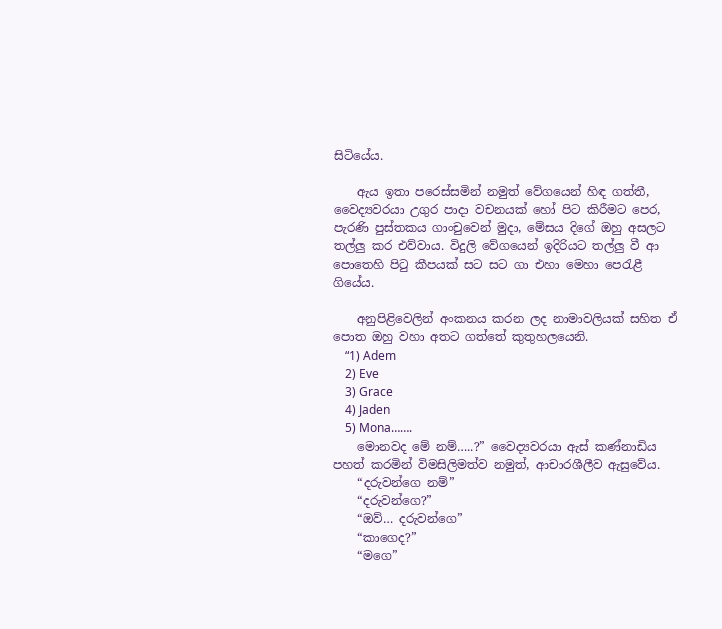සිටියේය.

    ඇය ඉතා පරෙස්සමින් නමුත් වේගයෙන් හිඳ ගත්තී, වෛද්‍යවරයා උගුර පාදා වචනයක් හෝ පිට කිරීමට පෙර, පැරණි පුස්තකය ගාංචුවෙන් මුදා, මේසය දිගේ ඔහු අසලට තල්ලු කර එව්වාය. විදුලි වේගයෙන් ඉදිරියට තල්ලු වී ආ පොතෙහි පිටු කීපයක් සට සට ගා එහා මෙහා පෙරැළී ගියේය.

    අනුපිළිවෙලින් අංකනය කරන ලද නාමාවලියක් සහිත ඒ පොත ඔහු වහා අතට ගත්තේ කුතුහලයෙනි.
    “1) Adem
    2) Eve
    3) Grace
    4) Jaden
    5) Mona…….
    මොනවද මේ නම්…..?” වෛද්‍යවරයා ඇස් කණ්නාඩිය පහත් කරමින් විමසිලිමත්ව නමුත්, ආචාරශීලීව ඇසුවේය.
    “දරුවන්ගෙ නම්”
    “දරුවන්ගෙ?”
    “ඔව්… දරුවන්ගෙ”
    “කාගෙද?”
    “මගෙ”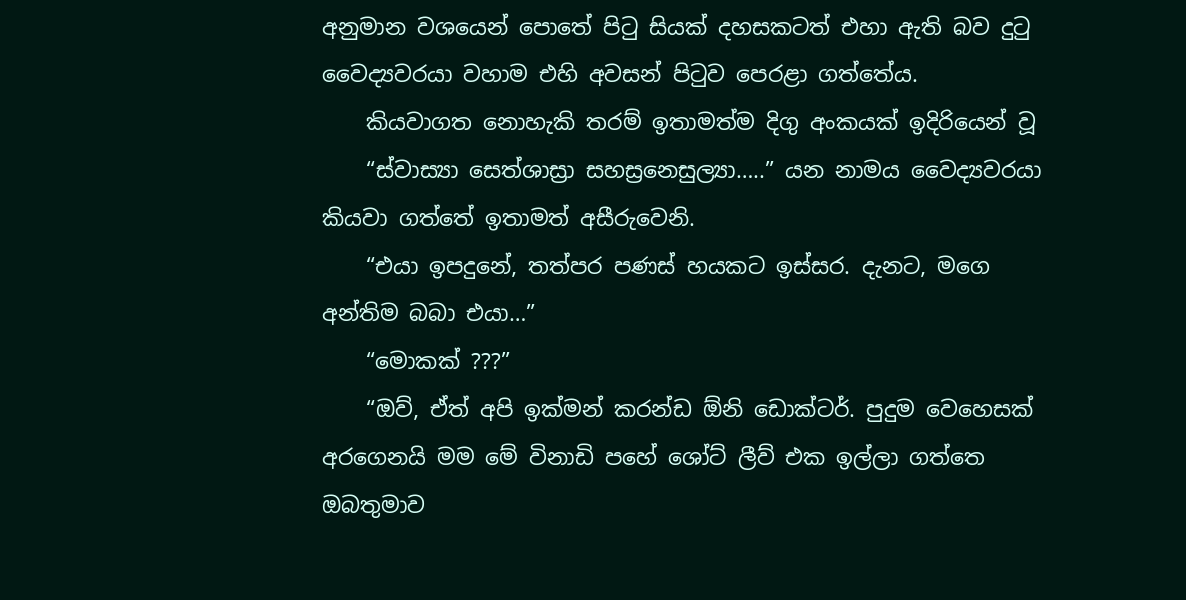අනුමාන වශයෙන් පොතේ පිටු සියක් දහසකටත් එහා ඇති බව දුටු වෛද්‍යවරයා වහාම එහි අවසන් පිටුව පෙරළා ගත්තේය.
    කියවාගත නොහැකි තරම් ඉතාමත්ම දිගු අංකයක් ඉදිරියෙන් වූ
    “ස්වාස්‍යා සෙත්ශාස්‍රා සහස්‍රනෙසුල්‍යා…..” යන නාමය වෛද්‍යවරයා කියවා ගත්තේ ඉතාමත් අසීරුවෙනි.
    “එයා ඉපදුනේ, තත්පර පණස් හයකට ඉස්සර. දැනට, මගෙ අන්තිම බබා එයා…”
    “මොකක් ???”
    “ඔව්, ඒත් අපි ඉක්මන් කරන්ඩ ඕනි ඩොක්ටර්. පුදුම වෙහෙසක් අරගෙනයි මම මේ විනාඩි පහේ ශෝට් ලීව් එක ඉල්ලා ගත්තෙ ඔබතුමාව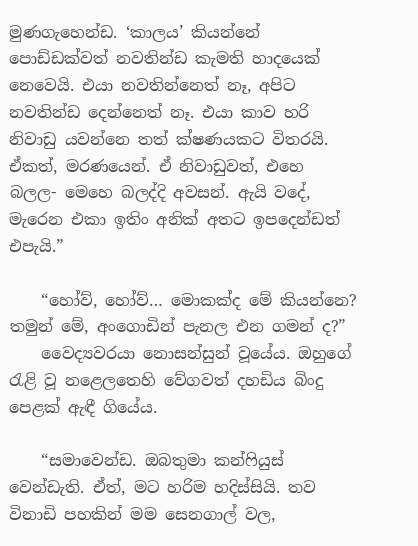මුණගැහෙන්ඩ. ‘කාලය’ කියන්නේ පොඩ්ඩක්වත් නවතින්ඩ කැමති හාදයෙක් නෙවෙයි. එයා නවතින්නෙත් නෑ, අපිට නවතින්ඩ දෙන්නෙත් නෑ. එයා කාව හරි නිවාඩු යවන්නෙ තත් ක්ෂණයකට විතරයි. ඒකත්, මරණයෙන්. ඒ නිවාඩුවත්, එහෙ බලල- මෙහෙ බලද්දි අවසන්. ඇයි වදේ, මැරෙන එකා ඉතිං අනික් අතට ඉපදෙන්ඩත් එපැයි.”

    “හෝව්, හෝව්… මොකක්ද මේ කියන්නෙ? තමුන් මේ, අංගොඩින් පැනල එන ගමන් ද?”
    වෛද්‍යවරයා නොසන්සුන් වූයේය. ඔහුගේ රැළි වූ නළෙලතෙහි වේගවත් දහඩිය බිංදු පෙළක් ඇඳී ගියේය.

    “සමාවෙන්ඩ. ඔබතුමා කන්ෆියුස් වෙන්ඩැති. ඒත්, මට හරිම හදිස්සියි. තව විනාඩි පහකින් මම සෙනගාල් වල,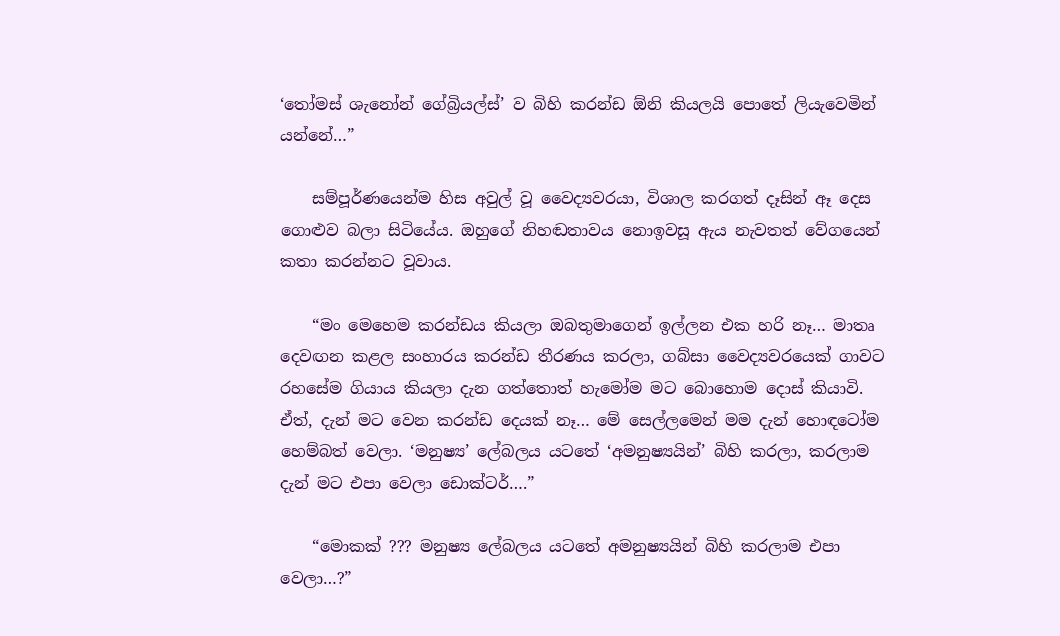‘තෝමස් ශැනෝන් ගේබ්‍රියල්ස්’ ව බිහි කරන්ඩ ඕනි කියලයි පොතේ ලියැවෙමින් යන්නේ…”

    සම්පූර්ණයෙන්ම හිස අවුල් වූ වෛද්‍යවරයා, විශාල කරගත් දෑසින් ඈ දෙස ගොළුව බලා සිටියේය. ඔහුගේ නිහඬතාවය නොඉවසූ ඇය නැවතත් වේගයෙන් කතා කරන්නට වූවාය.

    “මං මෙහෙම කරන්ඩය කියලා ඔබතුමාගෙන් ඉල්ලන එක හරි නෑ… මාතෘ දෙවඟන කළල සංහාරය කරන්ඩ තීරණය කරලා, ගබ්සා වෛද්‍යවරයෙක් ගාවට රහසේම ගියාය කියලා දැන ගත්තොත් හැමෝම මට බොහොම දොස් කියාවි. ඒත්, දැන් මට වෙන කරන්ඩ දෙයක් නෑ… මේ සෙල්ලමෙන් මම දැන් හොඳටෝම හෙම්බත් වෙලා. ‘මනුෂ්‍ය’ ලේබලය යටතේ ‘අමනුෂ්‍යයින්’ බිහි කරලා, කරලාම දැන් මට එපා වෙලා ඩොක්ටර්….”

    “මොකක් ??? මනුෂ්‍ය ලේබලය යටතේ අමනුෂ්‍යයින් බිහි කරලාම එපා වෙලා…?”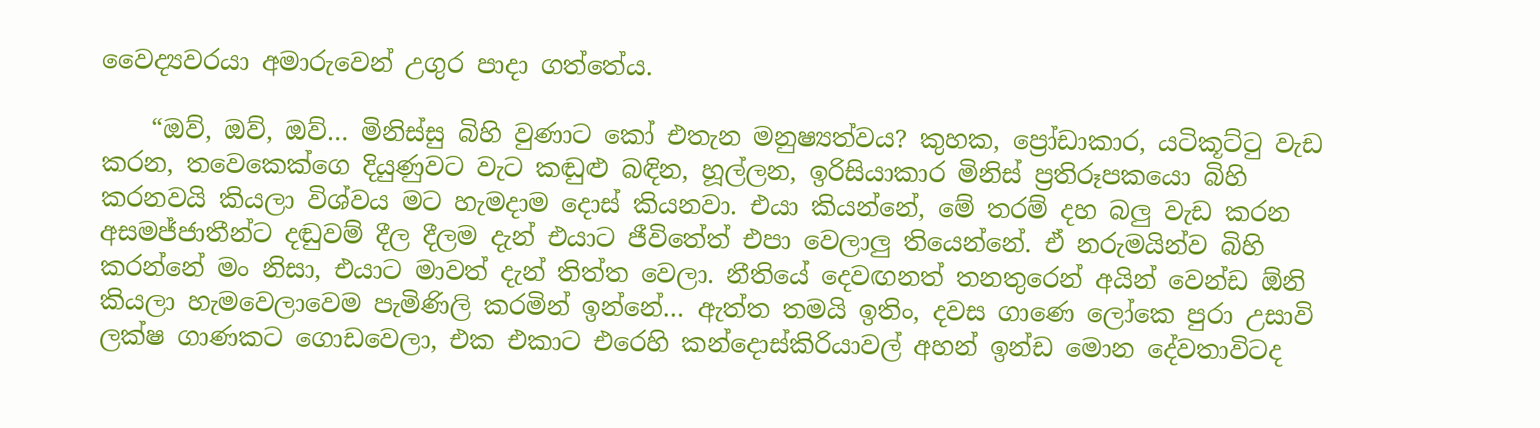වෛද්‍යවරයා අමාරුවෙන් උගුර පාදා ගත්තේය.

    “ඔව්, ඔව්, ඔව්… මිනිස්සු බිහි වුණාට කෝ එතැන මනුෂ්‍යත්වය? කුහක, ප්‍රෝඩාකාර, යටිකූට්ටු වැඩ කරන, තවෙකෙක්ගෙ දියුණුවට වැට කඬුළු බඳින, හූල්ලන, ඉරිසියාකාර මිනිස් ප්‍රතිරූපකයො බිහි කරනවයි කියලා විශ්වය මට හැමදාම දොස් කියනවා. එයා කියන්නේ, මේ තරම් දහ බලු වැඩ කරන අසමජ්ජාතීන්ට දඬුවම් දීල දීලම දැන් එයාට ජීවිතේත් එපා වෙලාලු තියෙන්නේ. ඒ නරුමයින්ව බිහි කරන්නේ මං නිසා, එයාට මාවත් දැන් තිත්ත වෙලා. නීතියේ දෙවඟනත් තනතුරෙන් අයින් වෙන්ඩ ඕනි කියලා හැමවෙලාවෙම පැමිණිලි කරමින් ඉන්නේ… ඇත්ත තමයි ඉතිං, දවස ගාණෙ ලෝකෙ පුරා උසාවි ලක්ෂ ගාණකට ගොඩවෙලා, එක එකාට එරෙහි කන්දොස්කිරියාවල් අහන් ඉන්ඩ මොන දේවතාවිටද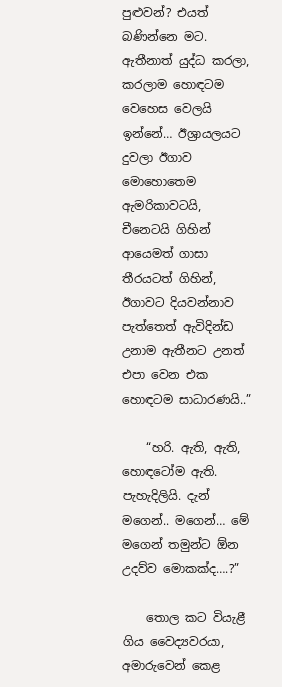පුළුවන්? එයත් බණින්නෙ මට. ඇතීනාත් යුද්ධ කරලා, කරලාම හොඳටම වෙහෙස වෙලයි ඉන්නේ… ඊශ්‍රායලයට දුවලා ඊගාව මොහොතෙම ඇමරිකාවටයි, චීනෙටයි ගිහින් ආයෙමත් ගාසා තීරයටත් ගිහින්, ඊගාවට දියවන්නාව පැත්තෙත් ඇවිදින්ඩ උනාම ඇතීනට උනත් එපා වෙන එක හොඳටම සාධාරණයි..”

    “හරි. ඇති, ඇති, හොඳටෝම ඇති. පැහැදිලියි. දැන් මගෙන්.. මගෙන්… මේ මගෙන් තමුන්ට ඕන උදව්ව මොකක්ද….?”

    තොල කට වියැළී ගිය වෛද්‍යවරයා, අමාරුවෙන් කෙළ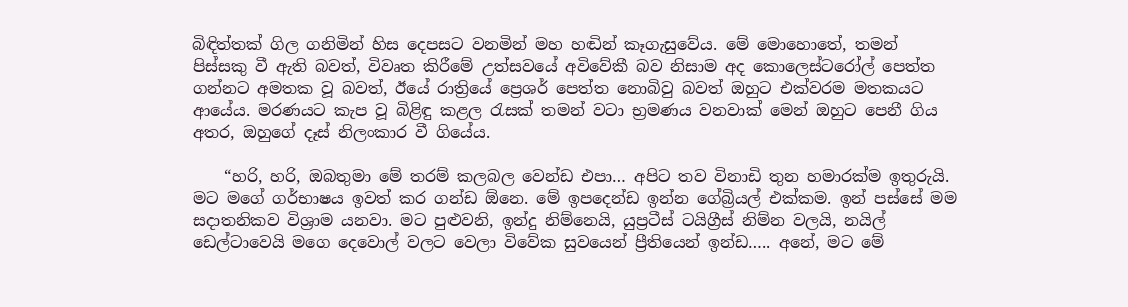බිඳිත්තක් ගිල ගනිමින් හිස දෙපසට වනමින් මහ හඬින් කෑගැසුවේය. මේ මොහොතේ, තමන් පිස්සකු වී ඇති බවත්, විවෘත කිරීමේ උත්සවයේ අවිවේකී බව නිසාම අද කොලෙස්ටරෝල් පෙත්ත ගන්නට අමතක වූ බවත්, ඊයේ රාත්‍රියේ ප්‍රෙශර් පෙත්ත නොබිවු බවත් ඔහුට එක්වරම මතකයට ආයේය. මරණයට කැප වූ බිළිඳු කළල රැසක් තමන් වටා භ්‍රමණය වනවාක් මෙන් ඔහුට පෙනී ගිය අතර, ඔහුගේ දෑස් නිලංකාර වී ගියේය.

    “හරි, හරි, ඔබතුමා මේ තරම් කලබල වෙන්ඩ එපා… අපිට තව විනාඩි තුන හමාරක්ම ඉතුරුයි. මට මගේ ගර්භාෂය ඉවත් කර ගන්ඩ ඕනෙ. මේ ඉපදෙන්ඩ ඉන්න ගේබ්‍රියල් එක්කම. ඉන් පස්සේ මම සදාතනිකව විශ්‍රාම යනවා. මට පුළුවනි, ඉන්දු නිම්නෙයි, යුප්‍රටීස් ටයිග්‍රීස් නිම්න වලයි, නයිල් ඩෙල්ටාවෙයි මගෙ දෙවොල් වලට වෙලා විවේක සුවයෙන් ප්‍රීතියෙන් ඉන්ඩ….. අනේ, මට මේ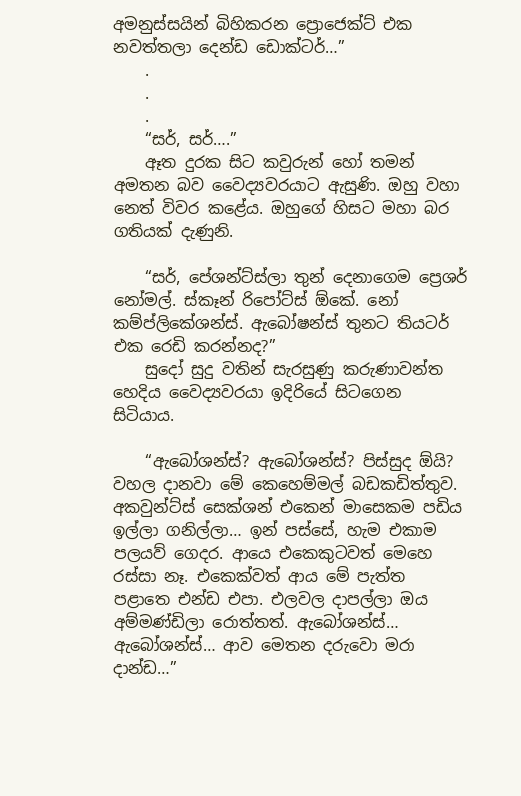අමනුස්සයින් බිහිකරන ප්‍රොජෙක්ට් එක නවත්තලා දෙන්ඩ ඩොක්ටර්…”
    .
    .
    .
    “සර්, සර්….”
    ඈත දුරක සිට කවුරුන් හෝ තමන් අමතන බව වෛද්‍යවරයාට ඇසුණි. ඔහු වහා නෙත් විවර කළේය. ඔහුගේ හිසට මහා බර ගතියක් දැණුනි.

    “සර්, පේශන්ට්ස්ලා තුන් දෙනාගෙම ප්‍රෙශර් නෝමල්. ස්කෑන් රිපෝට්ස් ඕකේ. නෝ කම්ප්ලිකේශන්ස්. ඇබෝෂන්ස් තුනට තියටර් එක රෙඩි කරන්නද?”
    සුදෝ සුදු වතින් සැරසුණු කරුණාවන්ත හෙදිය වෛද්‍යවරයා ඉදිරියේ සිටගෙන සිටියාය.

    “ඇබෝශන්ස්? ඇබෝශන්ස්? පිස්සුද ඕයි? වහල දානවා මේ කෙහෙම්මල් බඩකඩිත්තුව. අකවුන්ට්ස් සෙක්ශන් එකෙන් මාසෙකම පඩිය ඉල්ලා ගනිල්ලා… ඉන් පස්සේ, හැම එකාම පලයව් ගෙදර. ආයෙ එකෙකුටවත් මෙහෙ රස්සා නෑ. එකෙක්වත් ආය මේ පැත්ත පළාතෙ එන්ඩ එපා. එලවල දාපල්ලා ඔය අම්මණ්ඩිලා රොත්තත්. ඇබෝශන්ස්… ඇබෝශන්ස්… ආව මෙතන දරුවො මරා දාන්ඩ…”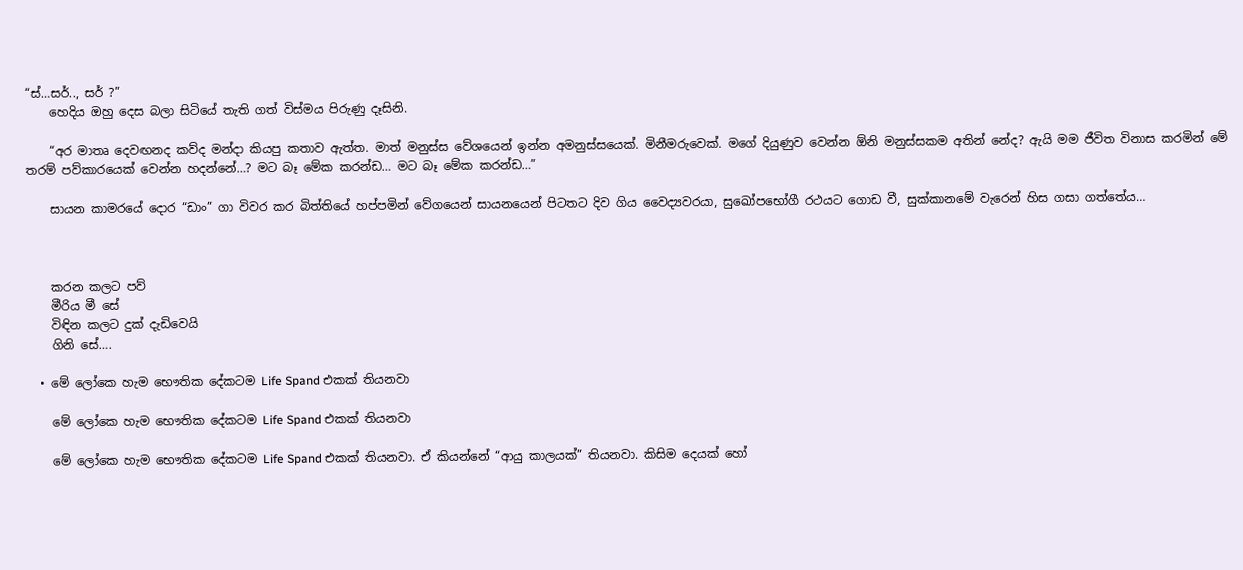“ස්…සර්.., සර් ?”
    හෙදිය ඔහු දෙස බලා සිටියේ තැති ගත් විස්මය පිරුණු දෑසිනි.

    “අර මාතෘ දෙවඟනද කව්ද මන්දා කියපු කතාව ඇත්ත. මාත් මනුස්ස වේශයෙන් ඉන්න අමනුස්සයෙක්. මිනීමරුවෙක්. මගේ දියුණුව වෙන්න ඕනි මනුස්සකම අතින් නේද? ඇයි මම ජීවිත විනාස කරමින් මේ තරම් පව්කාරයෙක් වෙන්න හදන්නේ…? මට බෑ මේක කරන්ඩ… මට බෑ මේක කරන්ඩ…”

    සායන කාමරයේ දොර “ඩාං” ගා විවර කර බිත්තියේ හප්පමින් වේගයෙන් සායනයෙන් පිටතට දිව ගිය වෛද්‍යවරයා, සුඛෝපභෝගී රථයට ගොඩ වී, සුක්කානමේ වැරෙන් හිස ගසා ගත්තේය…



    කරන කලට පව්
    මීරිය මී සේ
    විඳින කලට දුක් දැඩිවෙයි
    ගිනි සේ….

  • මේ ලෝකෙ හැම භෞතික දේකටම Life Spand එකක් තියනවා

    මේ ලෝකෙ හැම භෞතික දේකටම Life Spand එකක් තියනවා

    මේ ලෝකෙ හැම භෞතික දේකටම Life Spand එකක් තියනවා. ඒ කියන්නේ “ආයු කාලයක්” තියනවා. කිසිම දෙයක් හෝ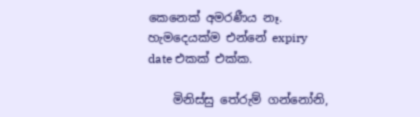කෙනෙක් අමරණීය නෑ. හැමදෙයක්ම එන්නේ expiry date එකක් එක්ක.

    මිනිස්සු තේරුම් ගන්නෝනි,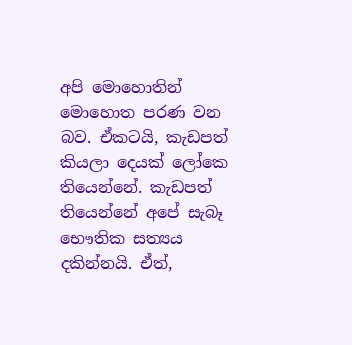අපි මොහොතින් මොහොත පරණ වන බව. ඒකටයි, කැඩපත් කියලා දෙයක් ලෝකෙ තියෙන්නේ. කැඩපත් තියෙන්නේ අපේ සැබෑ භෞතික සත්‍යය දකින්නයි. ඒත්,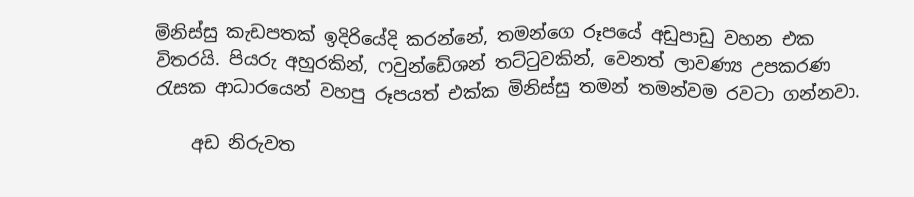මිනිස්සු කැඩපතක් ඉදිරියේදි කරන්නේ, තමන්ගෙ රූපයේ අඩුපාඩු වහන එක විතරයි. පියරු අහුරකින්, ෆවුන්ඩේශන් තට්ටුවකින්, වෙනත් ලාවණ්‍ය උපකරණ රැසක ආධාරයෙන් වහපු රූපයත් එක්ක මිනිස්සු තමන් තමන්වම රවටා ගන්නවා.

    අඩ නිරුවත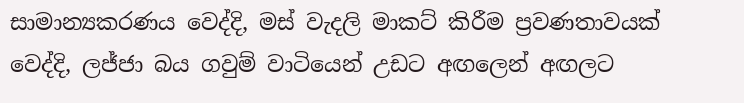සාමාන්‍යකරණය වෙද්දි, මස් වැදලි මාකට් කිරීම ප්‍රවණතාවයක් වෙද්දි, ලජ්ජා බය ගවුම් වාටියෙන් උඩට අඟලෙන් අඟලට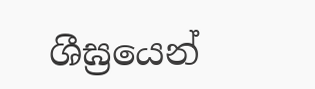ශීඝ්‍රයෙන්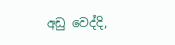අඩු වෙද්දි,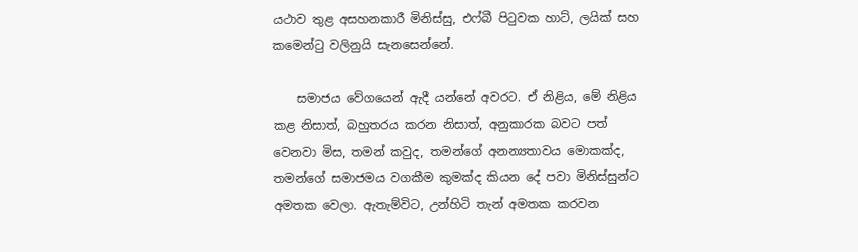යථාව තුළ අසහනකාරී මිනිස්සු, එෆ්බී පිටුවක හාට්, ලයික් සහ කමෙන්ටු වලිනුයි සැනසෙන්නේ.

    සමාජය වේගයෙන් ඇදී යන්නේ අවරට. ඒ නිළිය, මේ නිළිය කළ නිසාත්, බහුතරය කරන නිසාත්, අනුකාරක බවට පත් වෙනවා මිස, තමන් කවුද, තමන්ගේ අනන්‍යතාවය මොකක්ද, තමන්ගේ සමාජමය වගකීම කුමක්ද කියන දේ පවා මිනිස්සුන්ට අමතක වෙලා. ඇතැම්විට, උන්හිටි තැන් අමතක කරවන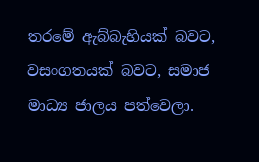තරමේ ඇබ්බැහියක් බවට, වසංගතයක් බවට, සමාජ මාධ්‍ය ජාලය පත්වෙලා.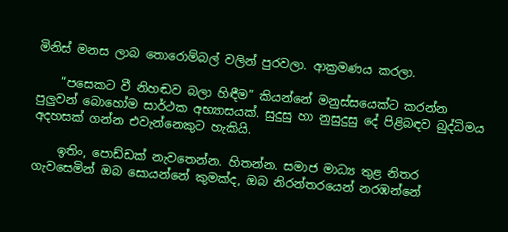මිනිස් මනස ලාබ තොරොම්බල් වලින් පුරවලා. ආක්‍රමණය කරලා.

    “පසෙකට වී නිහඬව බලා හිඳීම” කියන්නේ මනුස්සයෙක්ට කරන්න පුලුවන් බොහෝම සාර්ථක අභ්‍යාසයක්. සුදුසු හා නුසුදුසු දේ පිළිබඳව බුද්ධිමය අදහසක් ගන්න එවැන්නෙකුට හැකියි.

    ඉතිං, පොඩ්ඩක් නැවතෙන්න. හිතන්න. සමාජ මාධ්‍ය තුළ නිතර ගැවසෙමින් ඔබ සොයන්නේ කුමක්ද, ඔබ නිරන්තරයෙන් නරඹන්නේ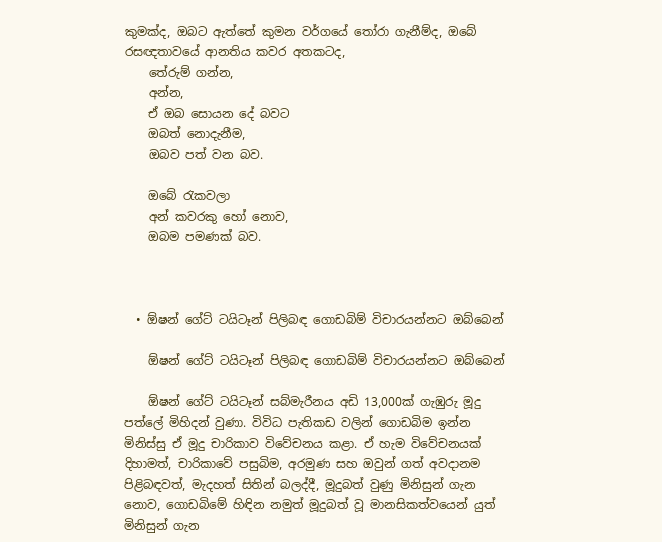කුමක්ද, ඔබට ඇත්තේ කුමන වර්ගයේ තෝරා ගැනීම්ද, ඔබේ රසඥතාවයේ ආනතිය කවර අතකටද,
    තේරුම් ගන්න,
    අන්න,
    ඒ ඔබ සොයන දේ බවට
    ඔබත් නොදැනීම,
    ඔබව පත් වන බව.

    ඔබේ රැකවලා
    අන් කවරකු හෝ නොව,
    ඔබම පමණක් බව.



  • ඕෂන් ගේට් ටයිටෑන් පිලිබඳ ගොඩබිම් විචාරයන්නට ඔබ්බෙන්

    ඕෂන් ගේට් ටයිටෑන් පිලිබඳ ගොඩබිම් විචාරයන්නට ඔබ්බෙන්

    ඕෂන් ගේට් ටයිටෑන් සබ්මැරීනය අඩි 13,000ක් ගැඹුරු මූදු පත්ලේ මිහිදන් වුණා. විවිධ පැතිකඩ වලින් ගොඩබිම ඉන්න මිනිස්සු ඒ මූදු චාරිකාව විවේචනය කළා. ඒ හැම විවේචනයක් දිහාමත්, චාරිකාවේ පසුබිම, අරමුණ සහ ඔවුන් ගත් අවදානම පිළිබඳවත්, මැදහත් සිතින් බලද්දී, මූදුබත් වුණු මිනිසුන් ගැන නොව, ගොඩබිමේ හිඳින නමුත් මූදුබත් වූ මානසිකත්වයෙන් යුත් මිනිසුන් ගැන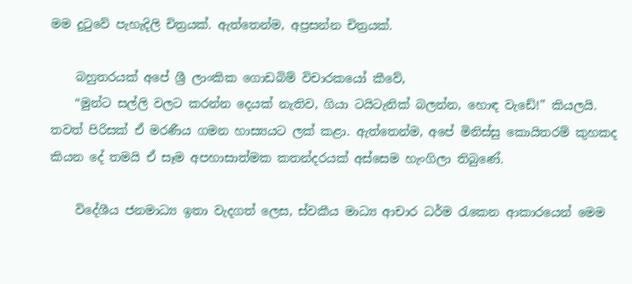මම දුටුවේ පැහැදිලි චිත්‍රයක්. ඇත්තෙන්ම, අප්‍රසන්න චිත්‍රයක්.

    බහුතරයක් අපේ ශ්‍රී ලාංකික ගොඩබිම් විචාරකයෝ කීවේ,
    “මුන්ට සල්ලි වලට කරන්න දෙයක් නැතිව, ගියා ටයිටැනික් බලන්න, හොඳ වැඩේ!” කියලයි. තවත් පිරිසක් ඒ මරණීය ගමන හාස්‍යයට ලක් කළා. ඇත්තෙන්ම, අපේ මිනිස්සු කොයිතරම් කුහකද කියන දේ තමයි ඒ සෑම අපහාසාත්මක කතන්දරයක් අස්සෙම හැංගිලා තිබුණේ.

    විදේශීය ජනමාධ්‍ය ඉතා වැදගත් ලෙස, ස්වකීය මාධ්‍ය ආචාර ධර්ම රැකෙන ආකාරයෙන් මෙම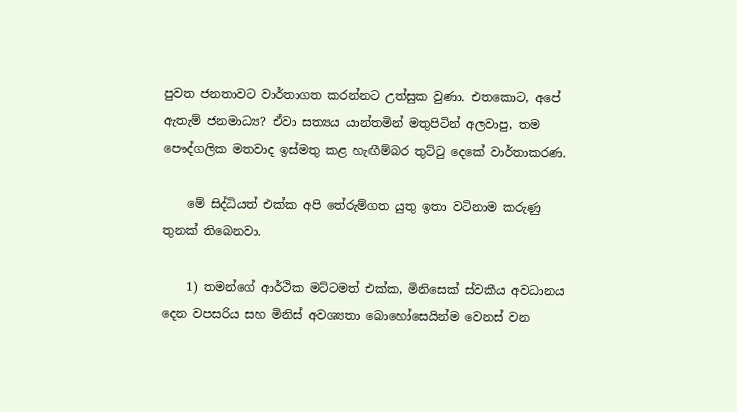පුවත ජනතාවට වාර්තාගත කරන්නට උත්සුක වුණා. එතකොට, අපේ ඇතැම් ජනමාධ්‍ය? ඒවා සත්‍යය යාන්තමින් මතුපිටින් අලවාපු, තම පෞද්ගලික මතවාද ඉස්මතු කළ හැඟීම්බර තුට්ටු දෙකේ වාර්තාකරණ.

    මේ සිද්ධියත් එක්ක අපි තේරුම්ගත යුතු ඉතා වටිනාම කරුණු තුනක් තිබෙනවා.

    1) තමන්ගේ ආර්ථික මට්ටමත් එක්ක, මිනිසෙක් ස්වකීය අවධානය දෙන වපසරිය සහ මිනිස් අවශ්‍යතා බොහෝසෙයින්ම වෙනස් වන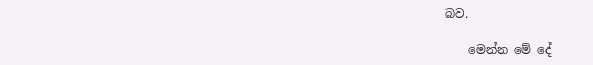බව.

    මෙන්න මේ දේ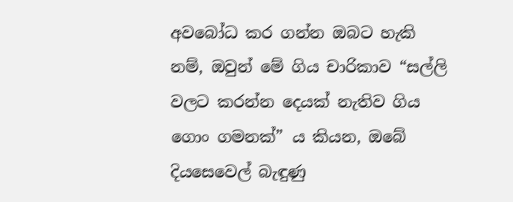අවබෝධ කර ගන්න ඔබට හැකි නම්, ඔවුන් මේ ගිය චාරිකාව “සල්ලි වලට කරන්න දෙයක් නැතිව ගිය ගොං ගමනක්” ය කියන, ඔබේ දියසෙවෙල් බැඳුණු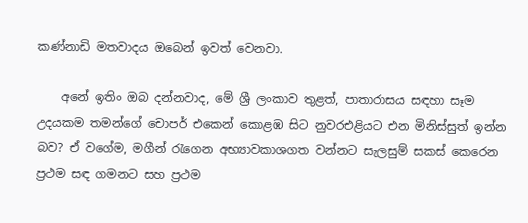කණ්නාඩි මතවාදය ඔබෙන් ඉවත් වෙනවා.

    අනේ ඉතිං ඔබ දන්නවාද, මේ ශ්‍රී ලංකාව තුළත්, පාතාරාසය සඳහා සෑම උදයකම තමන්ගේ චොපර් එකෙන් කොළඹ සිට නුවරඑළියට එන මිනිස්සුත් ඉන්න බව? ඒ වගේම, මගීන් රැගෙන අභ්‍යාවකාශගත වන්නට සැලසුම් සකස් කෙරෙන ප්‍රථම සඳ ගමනට සහ ප්‍රථම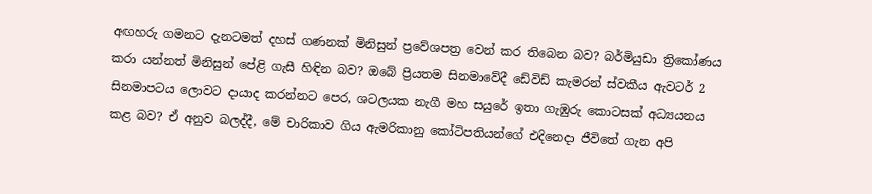අඟහරු ගමනට දැනටමත් දහස් ගණනක් මිනිසුන් ප්‍රවේශපත්‍ර වෙන් කර තිබෙන බව? බර්මියුඩා ත්‍රිකෝණය කරා යන්නත් මිනිසුන් පේළි ගැසී හිඳින බව? ඔබේ ප්‍රියතම සිනමාවේදී ඩේවිඩ් කැමරන් ස්වකීය ඇවටර් 2 සිනමාපටය ලොවට දායාද කරන්නට පෙර, ශටලයක නැගී මහ සයුරේ ඉතා ගැඹුරු කොටසක් අධ්‍යයනය කළ බව? ඒ අනුව බලද්දී, මේ චාරිකාව ගිය ඇමරිකානු කෝටිපතියන්ගේ එදිනෙදා ජීවිතේ ගැන අපි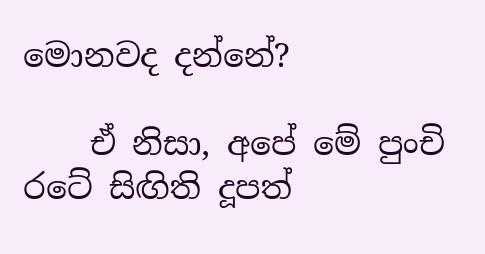මොනවද දන්නේ?

    ඒ නිසා, අපේ මේ පුංචි රටේ සිඟිති දූපත්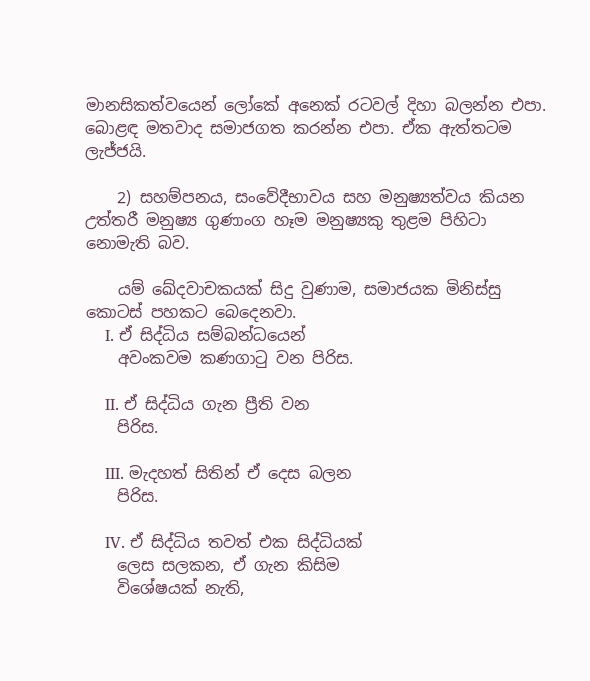මානසිකත්වයෙන් ලෝකේ අනෙක් රටවල් දිහා බලන්න එපා. බොළඳ මතවාද සමාජගත කරන්න එපා. ඒක ඇත්තටම ලැජ්ජයි.

    2) සහම්පනය, සංවේදීභාවය සහ මනුෂ්‍යත්වය කියන උත්තරී මනුෂ්‍ය ගුණාංග හෑම මනුෂ්‍යකු තුළම පිහිටා නොමැති බව.

    යම් ඛේදවාචකයක් සිදු වුණාම, සමාජයක මිනිස්සු කොටස් පහකට බෙදෙනවා.
    I. ඒ සිද්ධිය සම්බන්ධයෙන්
    අවංකවම කණගාටු වන පිරිස.

    II. ඒ සිද්ධිය ගැන ප්‍රීති වන
    පිරිස.

    III. මැදහත් සිතින් ඒ දෙස බලන
    පිරිස.

    IV. ඒ සිද්ධිය තවත් එක සිද්ධියක්
    ලෙස සලකන, ඒ ගැන කිසිම
    විශේෂයක් නැති,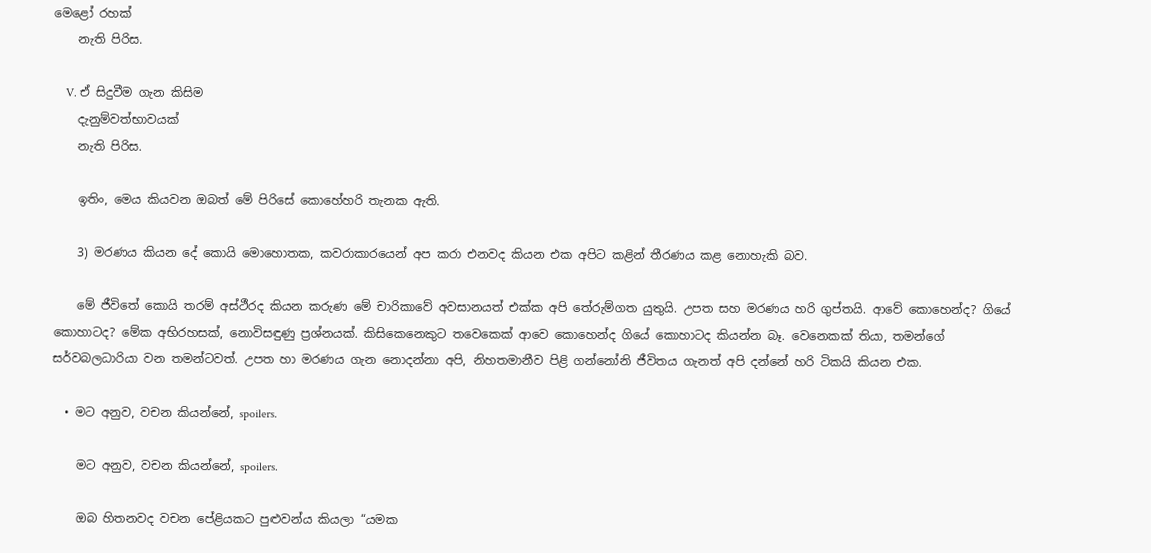මෙළෝ රහක්
    නැති පිරිස.

    V. ඒ සිදුවීම ගැන කිසිම
    දැනුම්වත්භාවයක්
    නැති පිරිස.

    ඉතිං, මෙය කියවන ඔබත් මේ පිරිසේ කොහේහරි තැනක ඇති.

    3) මරණය කියන දේ කොයි මොහොතක, කවරාකාරයෙන් අප කරා එනවද කියන එක අපිට කළින් තීරණය කළ නොහැකි බව.

    මේ ජීවිතේ කොයි තරම් අස්ථීරද කියන කරුණ මේ චාරිකාවේ අවසානයත් එක්ක අපි තේරුම්ගත යුතුයි. උපත සහ මරණය හරි ගුප්තයි. ආවේ කොහෙන්ද? ගියේ කොහාටද? මේක අභිරහසක්, නොවිසඳුණු ප්‍රශ්නයක්. කිසිකෙනෙකුට තවෙකෙක් ආවෙ කොහෙන්ද ගියේ කොහාටද කියන්න බෑ. වෙනෙකක් තියා, තමන්ගේ සර්වබලධාරියා වන තමන්ටවත්. උපත හා මරණය ගැන නොදන්නා අපි, නිහතමානීව පිළි ගන්නෝනි ජීවිතය ගැනත් අපි දන්නේ හරි ටිකයි කියන එක.

  • මට අනුව, වචන කියන්නේ, spoilers.

    මට අනුව, වචන කියන්නේ, spoilers.

    ඔබ හිතනවද වචන පේළියකට පුළුවන්ය කියලා “යමක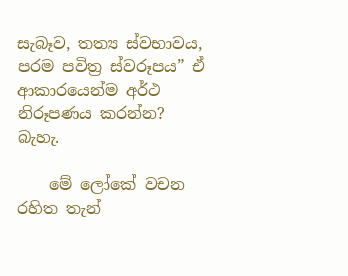සැබෑව, තත්‍ය ස්වභාවය, පරම පවිත්‍ර ස්වරූපය” ඒ ආකාරයෙන්ම අර්ථ නිරූපණය කරන්න? බැහැ.

    මේ ලෝකේ වචන රහිත තැන්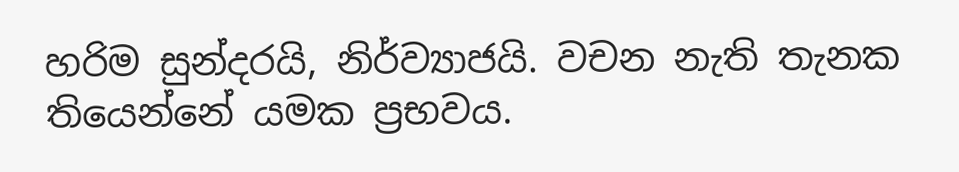හරිම සුන්දරයි, නිර්ව්‍යාජයි. වචන නැති තැනක තියෙන්නේ යමක ප්‍රභවය.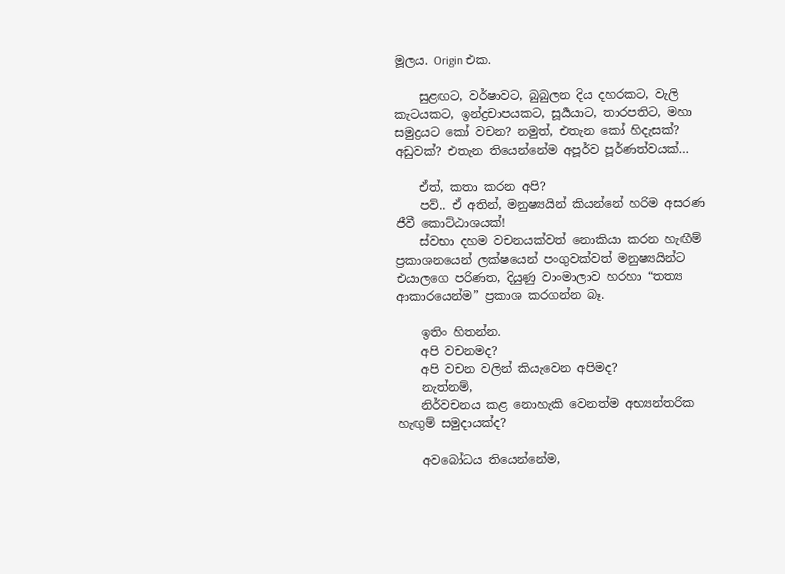මූලය. Origin එක.

    සුළඟට, වර්ෂාවට, බුබුලන දිය දහරකට, වැලි කැටයකට, ඉන්ද්‍රචාපයකට, සූර්‍යයාට, තාරපතිට, මහා සමුද්‍රයට කෝ වචන? නමුත්, එතැන කෝ හිදැසක්? අඩුවක්? එතැන තියෙන්නේම අපූර්ව පූර්ණත්වයක්…

    ඒත්, කතා කරන අපි?
    පව්.. ඒ අතින්, මනුෂ්‍යයින් කියන්නේ හරිම අසරණ ජීවී කොට්ඨාශයක්!
    ස්වභා දහම වචනයක්වත් නොකියා කරන හැඟීම් ප්‍රකාශනයෙන් ලක්ෂයෙන් පංගුවක්වත් මනුෂ්‍යයින්ට එයාලගෙ පරිණත, දියුණු වාංමාලාව හරහා “තත්‍ය ආකාරයෙන්ම” ප්‍රකාශ කරගන්න බෑ.

    ඉතිං හිතන්න.
    අපි වචනමද?
    අපි වචන වලින් කියැවෙන අපිමද?
    නැත්නම්,
    නිර්වචනය කළ නොහැකි වෙනත්ම අභ්‍යන්තරික හැඟුම් සමුදායක්ද?

    අවබෝධය තියෙන්නේම,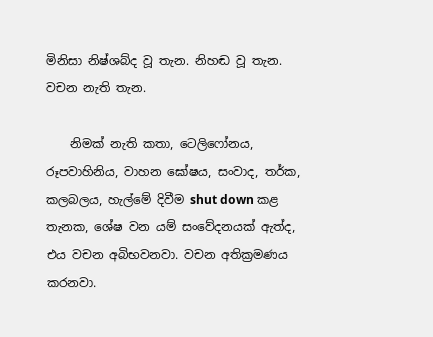මිනිසා නිෂ්ශබ්ද වූ තැන. නිහඬ වූ තැන. වචන නැති තැන.

    නිමක් නැති කතා, ටෙලිෆෝනය, රූපවාහිනිය, වාහන ඝෝෂය, සංවාද, තර්ක, කලබලය, හැල්මේ දිවීම shut down කළ තැනක, ශේෂ වන යම් සංවේදනයක් ඇත්ද, එය වචන අබිභවනවා. වචන අතික්‍රමණය කරනවා.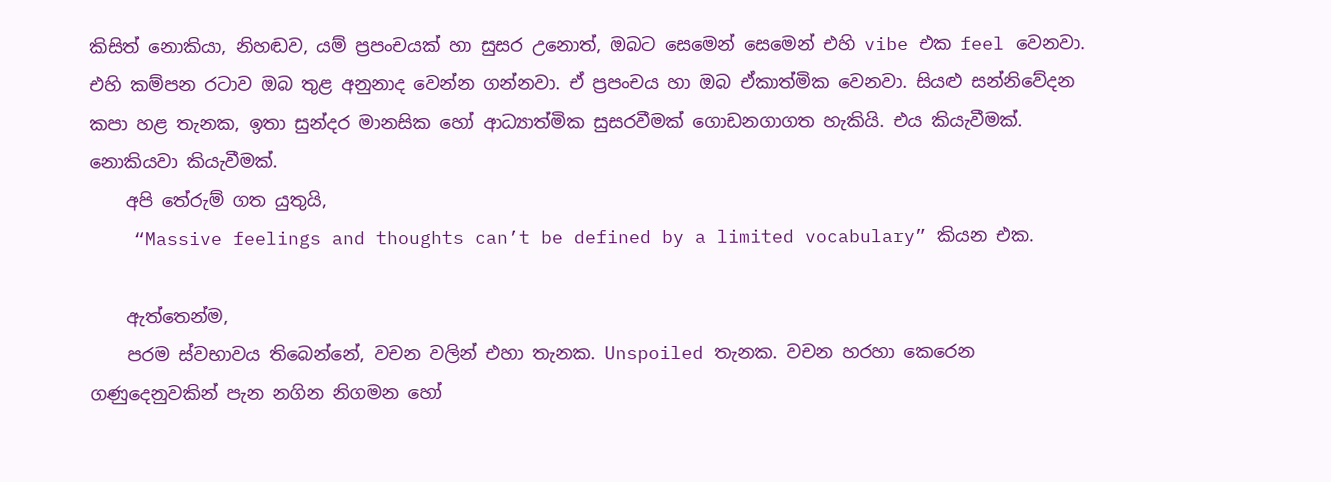කිසිත් නොකියා, නිහඬව, යම් ප්‍රපංචයක් හා සුසර උනොත්, ඔබට සෙමෙන් සෙමෙන් එහි vibe එක feel වෙනවා. එහි කම්පන රටාව ඔබ තුළ අනුනාද වෙන්න ගන්නවා. ඒ ප්‍රපංචය හා ඔබ ඒකාත්මික වෙනවා. සියළු සන්නිවේදන කපා හළ තැනක, ඉතා සුන්දර මානසික හෝ ආධ්‍යාත්මික සුසරවීමක් ගොඩනගාගත හැකියි. එය කියැවීමක්. නොකියවා කියැවීමක්.
    අපි තේරුම් ගත යුතුයි,
    “Massive feelings and thoughts can’t be defined by a limited vocabulary” කියන එක.

    ඇත්තෙන්ම,
    පරම ස්වභාවය තිබෙන්නේ, වචන වලින් එහා තැනක. Unspoiled තැනක. වචන හරහා කෙරෙන ගණුදෙනුවකින් පැන නගින නිගමන හෝ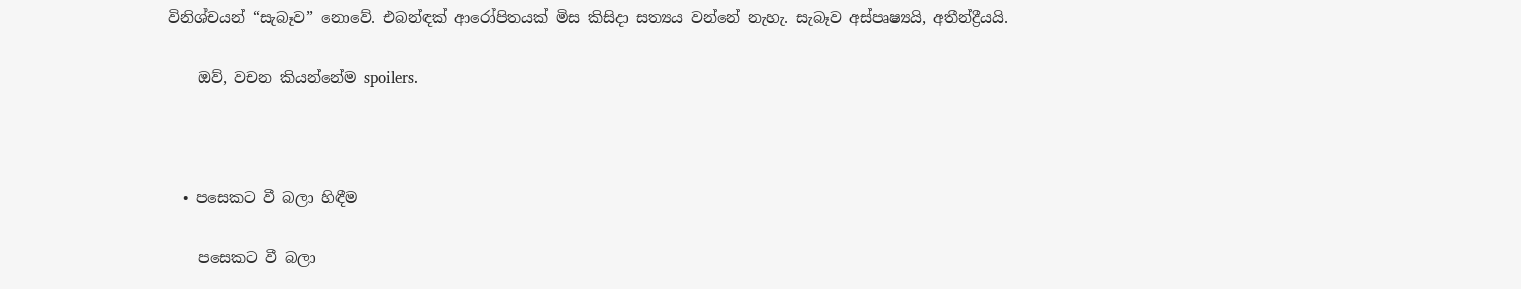විනිශ්චයන් “සැබෑව” නොවේ. එබන්ඳක් ආරෝපිතයක් මිස කිසිදා සත්‍යය වන්නේ නැහැ. සැබෑව අස්පෘෂ්‍යයි, අතීන්ද්‍රීයයි.

    ඔව්, වචන කියන්නේම spoilers.



  • පසෙකට වී බලා හිඳීම

    පසෙකට වී බලා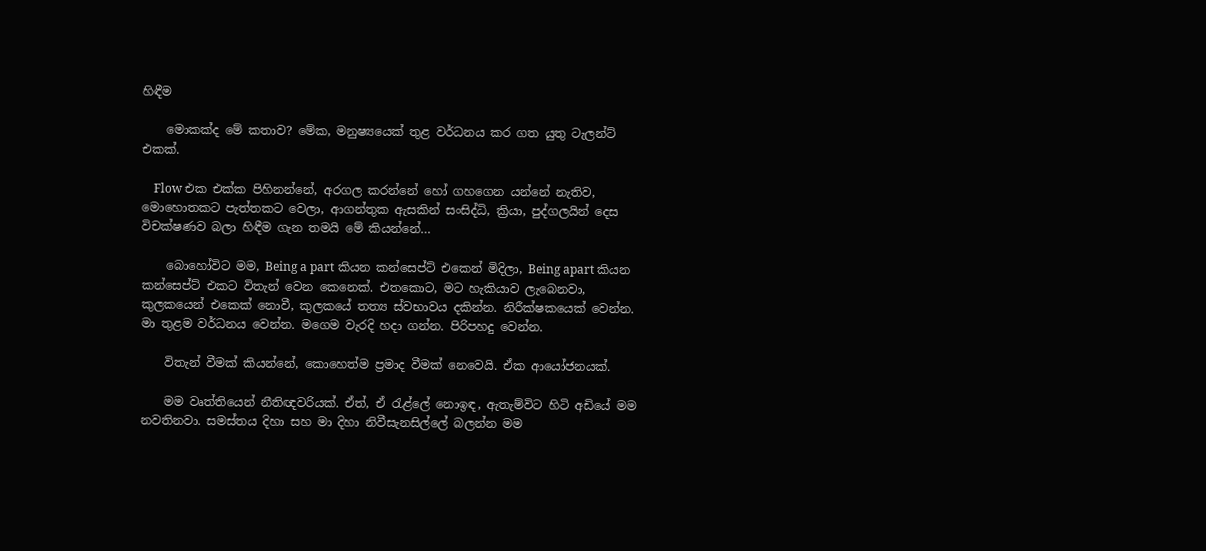හිඳීම

    මොකක්ද මේ කතාව? මේක, මනුෂ්‍යයෙක් තුළ වර්ධනය කර ගත යුතු ටැලන්ට් එකක්.

    Flow එක එක්ක පිහිනන්නේ, අරගල කරන්නේ හෝ ගහගෙන යන්නේ නැතිව, මොහොතකට පැත්තකට වෙලා, ආගන්තුක ඇසකින් සංසිද්ධි, ක්‍රියා, පුද්ගලයින් දෙස විචක්ෂණව බලා හිඳීම ගැන තමයි මේ කියන්නේ…

    බොහෝවිට මම, Being a part කියන කන්සෙප්ට් එකෙන් මිදිලා, Being apart කියන කන්සෙප්ට් එකට විතැන් වෙන කෙනෙක්. එතකොට, මට හැකියාව ලැබෙනවා, කුලකයෙන් එකෙක් නොවී, කුලකයේ තත්‍ය ස්වභාවය දකින්න. නිරීක්ෂකයෙක් වෙන්න. මා තුළම වර්ධනය වෙන්න. මගෙම වැරදි හදා ගන්න. පිරිපහදු වෙන්න.

    විතැන් වීමක් කියන්නේ, කොහෙත්ම ප්‍රමාද වීමක් නෙවෙයි. ඒක ආයෝජනයක්.

    මම වෘත්තියෙන් නීතිඥවරියක්. ඒත්, ඒ රැළ්ලේ නොඉඳ, ඇතැම්විට හිටි අඩියේ මම නවතිනවා. සමස්තය දිහා සහ මා දිහා නිවීසැනසිල්ලේ බලන්න මම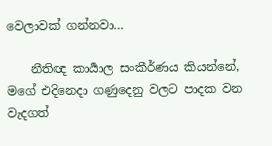වෙලාවක් ගන්නවා…

    නීතිඥ කාර්‍යාල සංකීර්ණය කියන්නේ, මගේ එදිනෙදා ගණුදෙනු වලට පාදක වන වැදගත්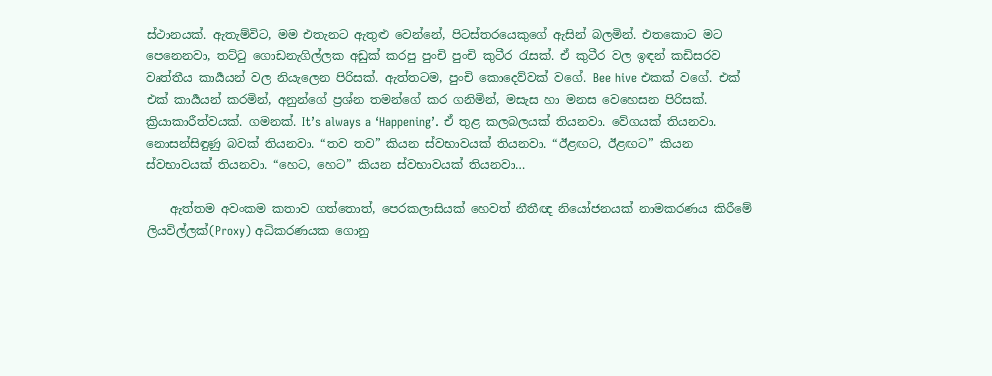ස්ථානයක්. ඇතැම්විට, මම එතැනට ඇතුළු වෙන්නේ, පිටස්තරයෙකුගේ ඇසින් බලමින්. එතකොට මට පෙනෙනවා, තට්ටු ගොඩනැගිල්ලක අඩුක් කරපු පුංචි පුංචි කුටීර රැසක්. ඒ කුටීර වල ඉඳන් කඩිසරව වෘත්තීය කාර්‍යයන් වල නියැලෙන පිරිසක්. ඇත්තටම, පුංචි කොදෙව්වක් වගේ. Bee hive එකක් වගේ. එක් එක් කාර්‍යයන් කරමින්, අනුන්ගේ ප්‍රශ්න තමන්ගේ කර ගනිමින්, මසැස හා මනස වෙහෙසන පිරිසක්. ක්‍රියාකාරීත්වයක්. ගමනක්. It’s always a ‘Happening’. ඒ තුළ කලබලයක් තියනවා. වේගයක් තියනවා. නොසන්සිඳුණු බවක් තියනවා. “තව තව” කියන ස්වභාවයක් තියනවා. “ඊළඟට, ඊළඟට” කියන ස්වභාවයක් තියනවා. “හෙට, හෙට” කියන ස්වභාවයක් තියනවා…

    ඇත්තම අවංකම කතාව ගත්තොත්, පෙරකලාසියක් හෙවත් නීතීඥ නියෝජනයක් නාමකරණය කිරීමේ ලියවිල්ලක්(Proxy) අධිකරණයක ගොනු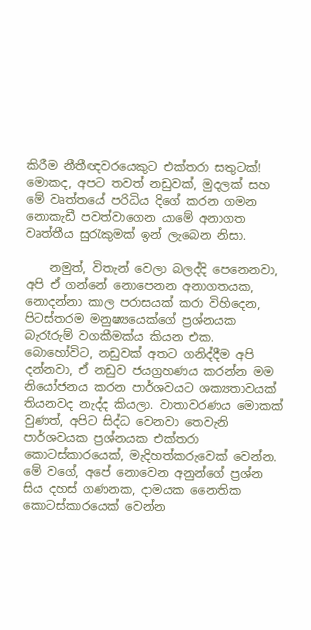කිරීම නීතීඥවරයෙකුට එක්තරා සතුටක්! මොකද, අපට තවත් නඩුවක්, මුදලක් සහ මේ වෘත්තයේ පරිධිය දිගේ කරන ගමන නොකැඩී පවත්වාගෙන යාමේ අනාගත වෘත්තීය සුරැකුමක් ඉන් ලැබෙන නිසා.

    නමුත්, විතැන් වෙලා බලද්දි පෙනෙනවා, අපි ඒ ගන්නේ නොපෙනන අනාගතයක, නොදන්නා කාල පරාසයක් කරා විහිදෙන, පිටස්තරම මනුෂ්‍යයෙක්ගේ ප්‍රශ්නයක බැරෑරුම් වගකීමක්ය කියන එක. බොහෝවිට, නඩුවක් අතට ගනිද්දීම අපි දන්නවා, ඒ නඩුව ජයග්‍රහණය කරන්න මම නියෝජනය කරන පාර්ශවයට ශක්‍යතාවයක් තියනවද නැද්ද කියලා. වාතාවරණය මොකක් වුණත්, අපිට සිද්ධ වෙනවා තෙවැනි පාර්ශවයක ප්‍රශ්නයක එක්තරා කොටස්කාරයෙක්, මැදිහත්කරුවෙක් වෙන්න. මේ වගේ, අපේ නොවෙන අනුන්ගේ ප්‍රශ්න සිය දහස් ගණනක, දාමයක නෛතික කොටස්කාරයෙක් වෙන්න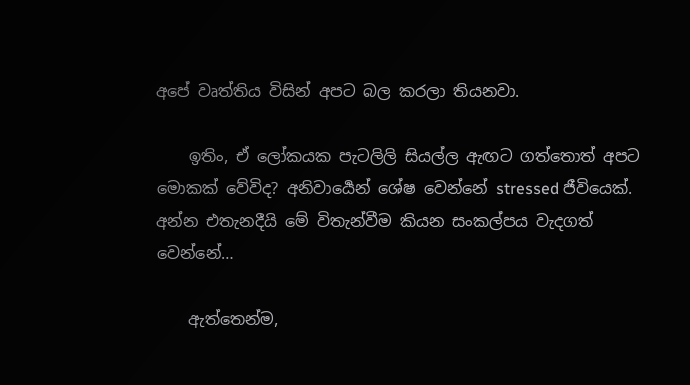අපේ වෘත්තිය විසින් අපට බල කරලා තියනවා.

    ඉතිං, ඒ ලෝකයක පැටලිලි සියල්ල ඇඟට ගත්තොත් අපට මොකක් වේවිද? අනිවාර්‍යෙන් ශේෂ වෙන්නේ stressed ජීවියෙක්. අන්න එතැනදීයි මේ විතැන්වීම කියන සංකල්පය වැදගත් වෙන්නේ…

    ඇත්තෙන්ම,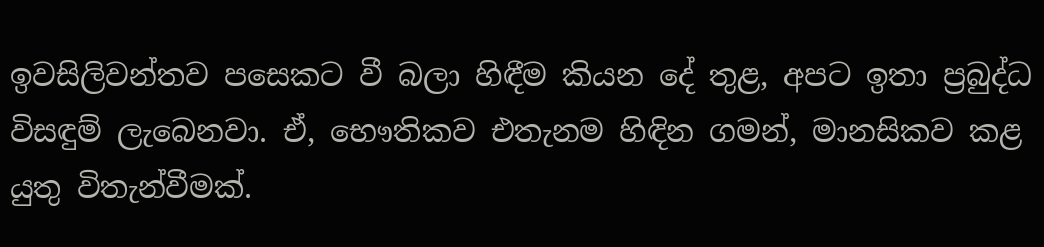ඉවසිලිවන්තව පසෙකට වී බලා හිඳීම කියන දේ තුළ, අපට ඉතා ප්‍රබුද්ධ විසඳුම් ලැබෙනවා. ඒ, භෞතිකව එතැනම හිඳින ගමන්, මානසිකව කළ යුතු විතැන්වීමක්.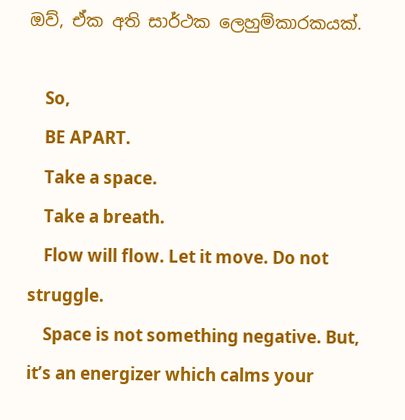ඔව්, ඒක අති සාර්ථක ලෙහුම්කාරකයක්.

    So,
    BE APART.
    Take a space.
    Take a breath.
    Flow will flow. Let it move. Do not struggle.
    Space is not something negative. But, it’s an energizer which calms your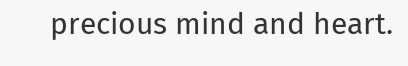precious mind and heart.